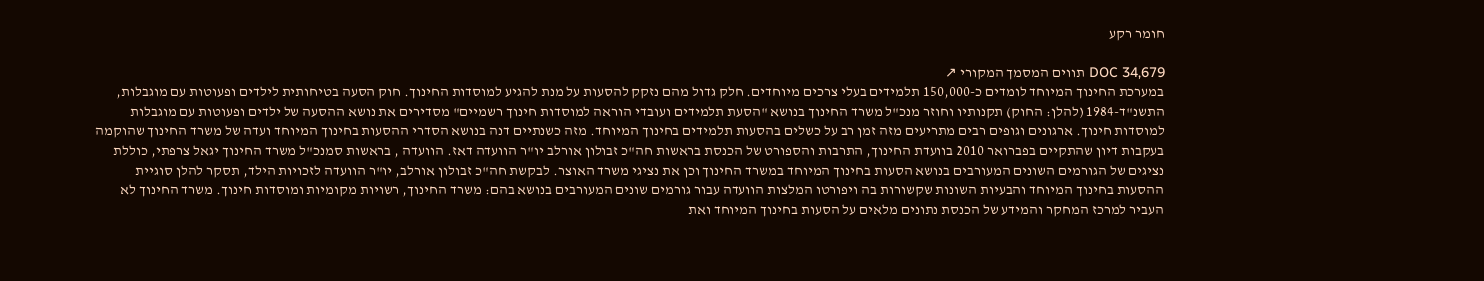חומר רקע

DOC 34,679 תווים המסמך המקורי ↗
במערכת החינוך המיוחד לומדים כ-150,000 תלמידים בעלי צרכים מיוחדים. חלק גדול מהם נזקק להסעות על מנת להגיע למוסדות החינוך. חוק הסעה בטיחותית לילדים ופעוטות עם מוגבלות, התשנ"ד-1984 (להלן: החוק) תקנותיו וחוזר מנכ"ל משרד החינוך בנושא "הסעת תלמידים ועובדי הוראה למוסדות חינוך רשמיים" מסדירים את נושא ההסעה של ילדים ופעוטות עם מוגבלות למוסדות חינוך. ארגונים וגופים רבים מתריעים מזה זמן רב על כשלים בהסעות תלמידים בחינוך המיוחד. מזה כשנתיים דנה בנושא הסדרי ההסעות בחינוך המיוחד ועדה של משרד החינוך שהוקמה בעקבות דיון שהתקיים בפברואר 2010 בוועדת החינוך, התרבות והספורט של הכנסת בראשות חה"כ זבולון אורלב יו"ר הוועדה דאז. הוועדה , בראשות סמנכ"ל משרד החינוך יגאל צרפתי, כוללת נציגים של הגורמים השונים המעורבים בנושא הסעות בחינוך המיוחד במשרד החינוך וכן את נציגי משרד האוצר. לבקשת חה"כ זבולון אורלב, יו"ר הוועדה לזכויות הילד, תסקר להלן סוגיית ההסעות בחינוך המיוחד והבעיות השונות שקשורות בה ויפורטו המלצות הוועדה עבור גורמים שונים המעורבים בנושא בהם: משרד החינוך, רשויות מקומיות ומוסדות חינוך. משרד החינוך לא העביר למרכז המחקר והמידע של הכנסת נתונים מלאים על הסעות בחינוך המיוחד ואת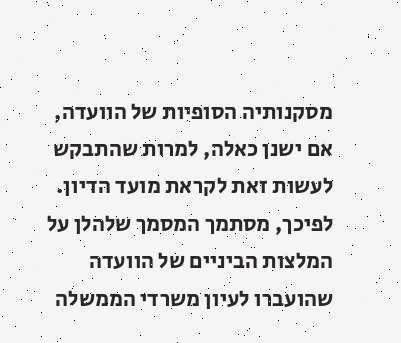מסקנותיה הסופיות של הוועדה, אם ישנן כאלה, למרות שהתבקש לעשות זאת לקראת מועד הדיון. לפיכך, מסתמך המסמך שלהלן על המלצות הביניים של הוועדה שהועברו לעיון משרדי הממשלה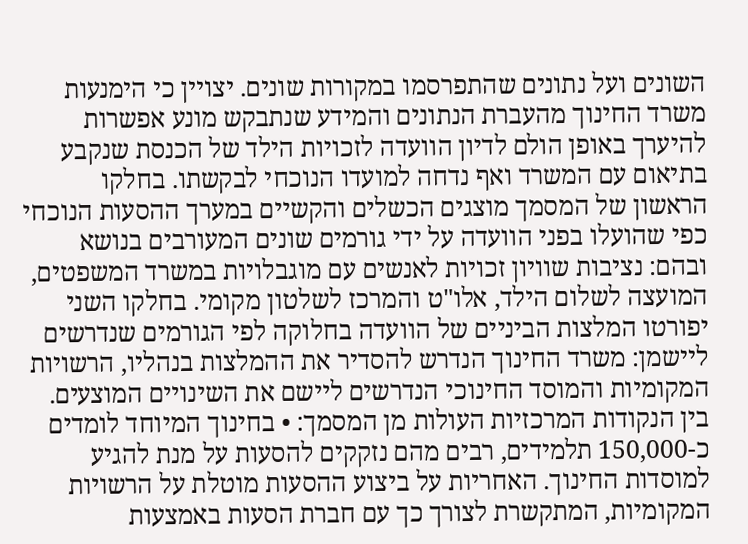השונים ועל נתונים שהתפרסמו במקורות שונים. יצויין כי הימנעות משרד החינוך מהעברת הנתונים והמידע שנתבקש מונע אפשרות להיערך באופן הולם לדיון הוועדה לזכויות הילד של הכנסת שנקבע בתיאום עם המשרד ואף נדחה למועדו הנוכחי לבקשתו. בחלקו הראשון של המסמך מוצגים הכשלים והקשיים במערך ההסעות הנוכחי כפי שהועלו בפני הוועדה על ידי גורמים שונים המעורבים בנושא ובהם: נציבות שוויון זכויות לאנשים עם מוגבלויות במשרד המשפטים, המועצה לשלום הילד, אלו"ט והמרכז לשלטון מקומי. בחלקו השני יפורטו המלצות הביניים של הוועדה בחלוקה לפי הגורמים שנדרשים ליישמן: משרד החינוך הנדרש להסדיר את ההמלצות בנהליו, הרשויות המקומיות והמוסד החינוכי הנדרשים ליישם את השינויים המוצעים. בין הנקודות המרכזיות העולות מן המסמך: • בחינוך המיוחד לומדים כ-150,000 תלמידים, רבים מהם נזקקים להסעות על מנת להגיע למוסדות החינוך. האחריות על ביצוע ההסעות מוטלת על הרשויות המקומיות, המתקשרת לצורך כך עם חברת הסעות באמצעות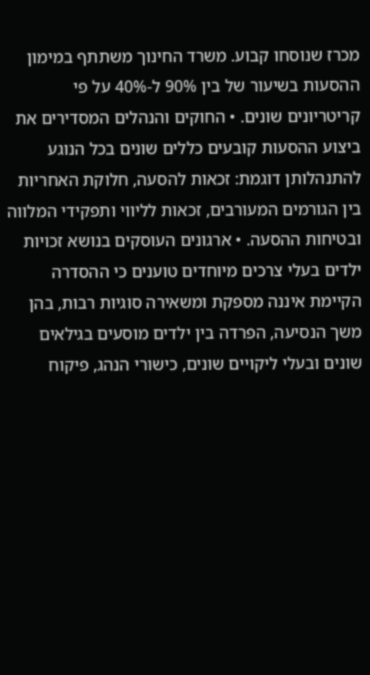מכרז שנוסחו קבוע. משרד החינוך משתתף במימון ההסעות בשיעור של בין 90% ל-40% על פי קריטריונים שונים. • החוקים והנהלים המסדירים את ביצוע ההסעות קובעים כללים שונים בכל הנוגע להתנהלותן דוגמת: זכאות להסעה, חלוקת האחריות בין הגורמים המעורבים, זכאות לליווי ותפקידי המלווה ובטיחות ההסעה. • ארגונים העוסקים בנושא זכויות ילדים בעלי צרכים מיוחדים טוענים כי ההסדרה הקיימת איננה מספקת ומשאירה סוגיות רבות, בהן משך הנסיעה, הפרדה בין ילדים מוסעים בגילאים שונים ובעלי ליקויים שונים, כישורי הנהג, פיקוח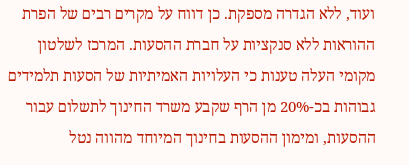ועוד, ללא הגדרה מספקת. כן דווח על מקרים רבים של הפרת ההוראות ללא סנקציות על חברת ההסעות. המרכז לשלטון מקומי העלה טענות כי העלויות האמיתיות של הסעות תלמידים גבוהות בכ-20% מן הרף שקבע משרד החינוך לתשלום עבור ההסעות, ומימון ההסעות בחינוך המיוחד מהווה נטל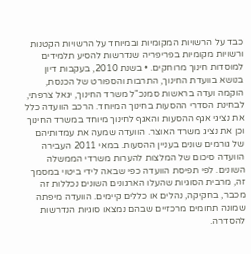כבד על הרשויות המקומיות ובמיוחד על הרשויות הקטנות ורשויות מקומיות בפריפריה שנדרשות להסיע תלמידים למוסדות חינוך מרוחקים. • בשנת 2010, בעקבות דיון בנושא בוועדת החינוך, התרבות והספורט של הכנסת, הוקמה ועדה בראשות סמנכ"ל משרד החינוך, יגאל צרפתי, לבחינת הסדרי ההסעות בחינוך המיוחד. הרכב הוועדה כלל את נציגי אגף ההסעות והאגף לחינוך מיוחד במשרד החינוך וכן את נציג משרד האוצר. הוועדה שמעה את עמדותיהם של גורמים שונים בעניין ההסעות. במאי 2011 העבירה הוועדה סיכום של המלצות להערות משרדי הממשלה השונים. לפי תפיסת הוועדה כפי שבאה לידי ביטוי במסמך זה, מרבית הסוגיות שהעלו הארגונים השונים נכללות זה מכבר, בחקיקה, נהלים או כללים קיימים. הוועדה מיפתה שמונה תחומים מרכזיים שבהם נמצאו סוגיות הנדרשות להסדרה.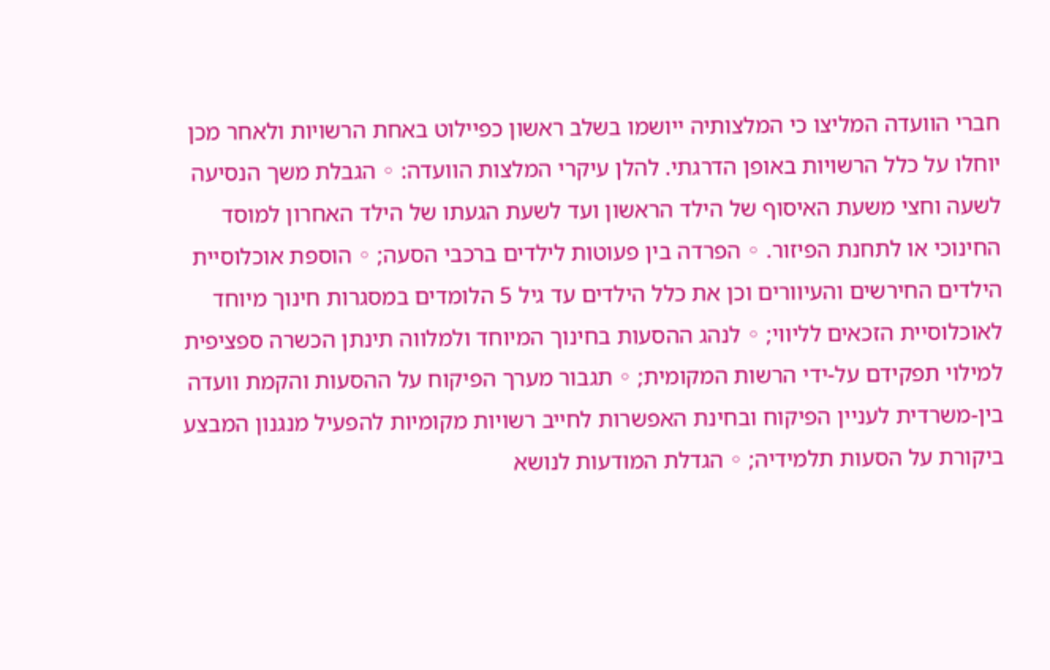חברי הוועדה המליצו כי המלצותיה ייושמו בשלב ראשון כפיילוט באחת הרשויות ולאחר מכן יוחלו על כלל הרשויות באופן הדרגתי. להלן עיקרי המלצות הוועדה: ◦ הגבלת משך הנסיעה לשעה וחצי משעת האיסוף של הילד הראשון ועד לשעת הגעתו של הילד האחרון למוסד החינוכי או לתחנת הפיזור. ◦ הפרדה בין פעוטות לילדים ברכבי הסעה; ◦ הוספת אוכלוסיית הילדים החירשים והעיוורים וכן את כלל הילדים עד גיל 5 הלומדים במסגרות חינוך מיוחד לאוכלוסיית הזכאים לליווי; ◦ לנהג ההסעות בחינוך המיוחד ולמלווה תינתן הכשרה ספציפית למילוי תפקידם על-ידי הרשות המקומית; ◦ תגבור מערך הפיקוח על ההסעות והקמת וועדה בין-משרדית לעניין הפיקוח ובחינת האפשרות לחייב רשויות מקומיות להפעיל מנגנון המבצע ביקורת על הסעות תלמידיה; ◦ הגדלת המודעות לנושא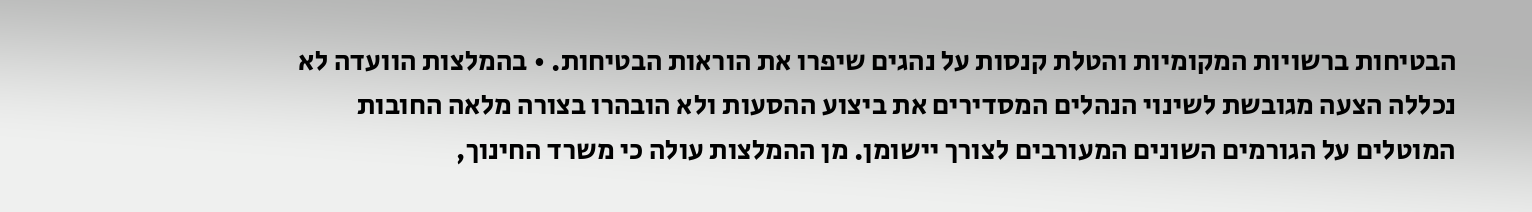הבטיחות ברשויות המקומיות והטלת קנסות על נהגים שיפרו את הוראות הבטיחות. • בהמלצות הוועדה לא נכללה הצעה מגובשת לשינוי הנהלים המסדירים את ביצוע ההסעות ולא הובהרו בצורה מלאה החובות המוטלים על הגורמים השונים המעורבים לצורך יישומן. מן ההמלצות עולה כי משרד החינוך,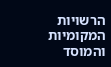הרשויות המקומיות והמוסד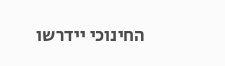החינוכי יידרשו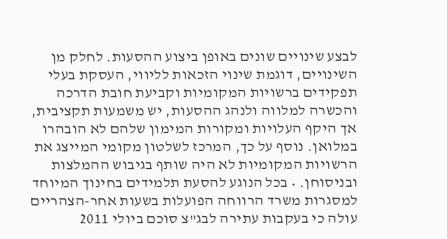לבצע שינויים שונים באופן ביצוע ההסעות. לחלק מן השינויים, דוגמת שינוי הזכאות לליווי, העסקת בעלי תפקידים ברשויות המקומיות וקביעת חובת הדרכה והכשרה למלווה ולנהג ההסעות, יש משמעות תקציבית, אך היקף העלויות ומקורות המימון שלהם לא הובהרו במלואן. נוסף על כך, המרכז לשלטון מקומי המייצג את הרשויות המקומיות לא היה שותף בגיבוש ההמלצות ובניסוחן. • בכל הנוגע להסעת תלמידים בחינוך המיוחד למסגרות משרד הרווחה הפועלות בשעות אחר-הצהריים עולה כי בעקבות עתירה לבג"צ סוכם ביולי 2011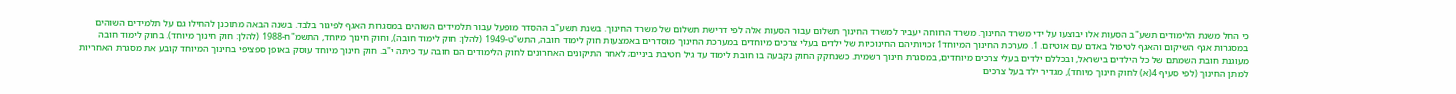כי החל משנת הלימודים תשע"ב הסעות אלו יבוצעו על ידי משרד החינוך. משרד הרווחה יעביר למשרד החינוך תשלום עבור הסעות אלה לפי דרישת תשלום של משרד החינוך. בשנת תשע"ב ההסדר מופעל עבור תלמידים השוהים במסגרות האגף לפיגור בלבד. בשנה הבאה מתוכנן להחילו גם על תלמידים השוהים במסגרות אגף השיקום והאגף לטיפול באדם עם אוטיזם. 1. מערכת החינוך המיוחד1 זכויותיהם החינוכיות של ילדים בעלי צרכים מיוחדים במערכת החינוך מוסדרים באמצעות חוק לימוד חובה, התש"ט-1949 (להלן: חוק לימוד חובה), וחוק חינוך מיוחד, התשמ"ח-1988 (להלן: חוק חינוך מיוחד). בחוק לימוד חובה מעוגנת חובת השמתם של כל הילדים בישראל, ובכללם ילדים בעלי צרכים מיוחדים, במסגרת חינוך רשמית. כשנחקק החוק נקבעה בו חובת לימוד עד גיל חטיבת ביניים; לאחר התיקונים האחרונים לחוק הלימודים הם חובה עד כיתה י"ב. חוק חינוך מיוחד עוסק באופן ספציפי בחינוך המיוחד קובע את מסגרת האחריות למתן החינוך (לפי סעיף 4(א) לחוק חינוך מיוחד), מגדיר ילד בעל צרכים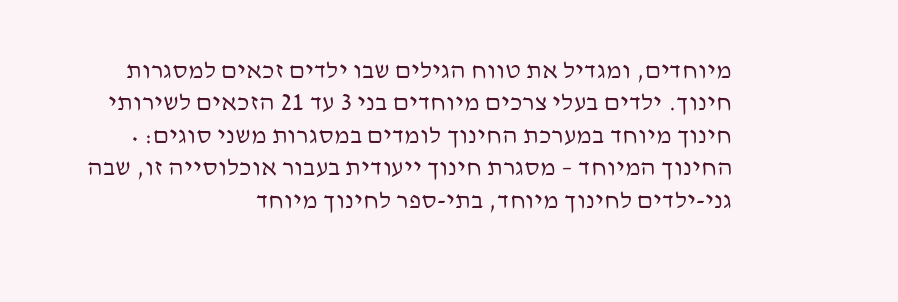מיוחדים, ומגדיל את טווח הגילים שבו ילדים זכאים למסגרות חינוך. ילדים בעלי צרכים מיוחדים בני 3 עד 21 הזכאים לשירותי חינוך מיוחד במערכת החינוך לומדים במסגרות משני סוגים: • החינוך המיוחד – מסגרת חינוך ייעודית בעבור אוכלוסייה זו, שבה גני-ילדים לחינוך מיוחד, בתי-ספר לחינוך מיוחד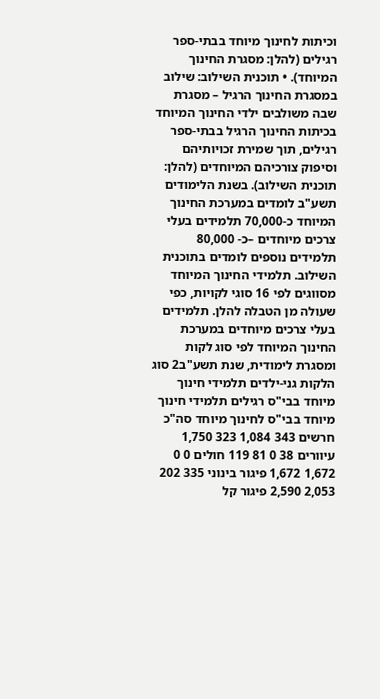וכיתות לחינוך מיוחד בבתי-ספר רגילים (להלן: מסגרת החינוך המיוחד). • תוכנית השילוב: שילוב במסגרת החינוך הרגיל – מסגרת שבה משולבים ילדי החינוך המיוחד בכיתות החינוך הרגיל בבתי-ספר רגילים, תוך שמירת זכויותיהם וסיפוק צורכיהם המיוחדים (להלן: תוכנית השילוב). בשנת הלימודים תשע"ב לומדים במערכת החינוך המיוחד כ-70,000 תלמידים בעלי צרכים מיוחדים –כ- 80,000 תלמידים נוספים לומדים בתוכנית השילוב. תלמידי החינוך המיוחד מסווגים לפי 16 סוגי לקויות, כפי שעולה מן הטבלה להלן. תלמידים בעלי צרכים מיוחדים במערכת החינוך המיוחד לפי סוג לקות ומסגרת לימודית, שנת תשע"ב2 סוג הלקות גני-ילדים תלמידי חינוך מיוחד בבי"ס רגילים תלמידי חינוך מיוחד בבי"ס לחינוך מיוחד סה"כ חרשים 343 1,084 323 1,750 עיוורים 38 0 81 119 חולים 0 0 1,672 1,672 פיגור בינוני 335 202 2,053 2,590 פיגור קל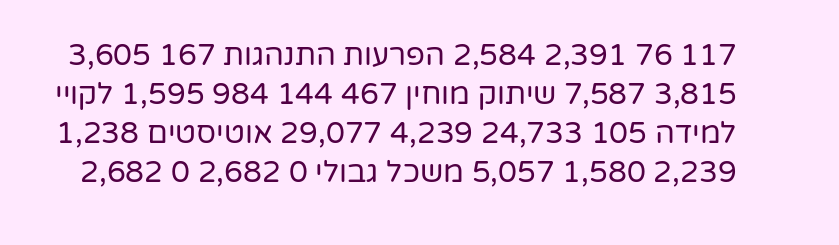117 76 2,391 2,584 הפרעות התנהגות 167 3,605 3,815 7,587 שיתוק מוחין 467 144 984 1,595 לקויי למידה 105 24,733 4,239 29,077 אוטיסטים 1,238 2,239 1,580 5,057 משכל גבולי 0 2,682 0 2,682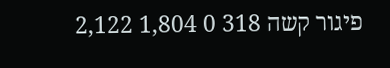פיגור קשה 318 0 1,804 2,122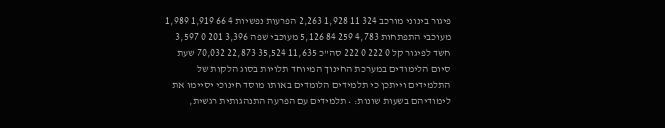פיגור בינוני מורכב 324 11 1,928 2,263 הפרעות נפשיות 4 66 1,919 1,989 מעוכבי התפתחות 4,783 259 84 5,126 מעוכבי שפה 3,396 201 0 3,597 חשד לפיגור קל 0 222 0 222 סה"כ 11,635 35,524 22,873 70,032 שעת סיום הלימודים במערכת החינוך המיוחד תלויות בסוג הלקות של התלמידים וייתכן כי תלמידים הלומדים באותו מוסד חינוכי יסיימו את לימודיהם בשעות שונות: • תלמידים עם הפרעה התנהגותית רגשית,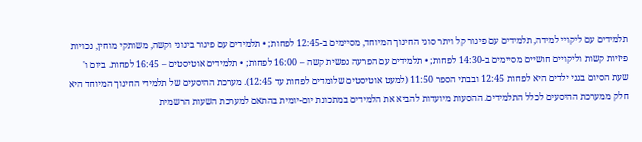תלמידים עם ליקויי למידה, תלמידים עם פיגור קל ויתר סוגי החינוך המיוחד, מסיימים ב-12:45 לפחות; • תלמידים עם פיגור בינוני וקשה, משותקי מוחין, נכויות פיזיות קשות וליקויים חושיים מסיימים ב-14:30 לפחות; • תלמידים עם הפרעה נפשית קשה – 16:00 לפחות; • תלמידים אוטיסטים – 16:45 לפחות. ביום ו' שעת הסיום בגני ילדים היא לפחות 12:45 ובבתי הספר 11:50 (למעט אוטיסטים שלומדים לפחות עד 12:45). מערכת ההיסעים של תלמידי החינוך המיוחד היא חלק ממערכת ההיסעים לכלל התלמידים. ההסעות מיועדות להביא את הלמידים במתכונת יום-יומית בהתאם למערכת השעות הרשמית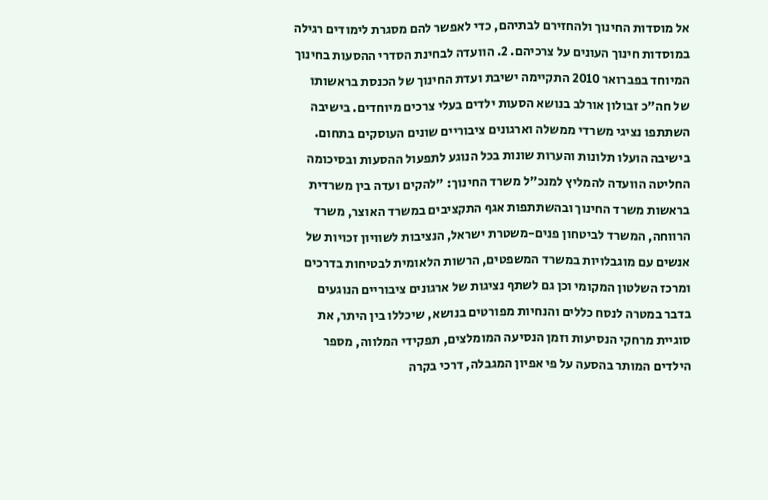אל מוסדות החינוך ולהחזירם לבתיהם, כדי לאפשר להם מסגרת לימודים רגילה במוסדות חינוך העונים על צרכיהם. 2. הוועדה לבחינת הסדרי ההסעות בחינוך המיוחד בפברואר 2010 התקיימה ישיבת ועדת החינוך של הכנסת בראשותו של חה"כ זבולון אורלב בנושא הסעות ילדים בעלי צרכים מיוחדים. בישיבה השתתפו נציגי משרדי ממשלה וארגונים ציבוריים שונים העוסקים בתחום. בישיבה הועלו תלונות והערות שונות בכל הנוגע לתפעול ההסעות ובסיכומה החליטה הוועדה להמליץ למנכ"ל משרד החינוך: "להקים ועדה בין משרדית בראשות משרד החינוך ובהשתתפות אגף התקציבים במשרד האוצר, משרד הרווחה, המשרד לביטחון פנים-משטרת ישראל, הנציבות לשוויון זכויות של אנשים עם מוגבלויות במשרד המשפטים, הרשות הלאומית לבטיחות בדרכים ומרכז השלטון המקומי וכן גם לשתף נציגות של ארגונים ציבוריים הנוגעים בדבר במטרה לנסח כללים והנחיות מפורטים בנושא, שיכללו בין היתר, את סוגיית מרחקי הנסיעות וזמן הנסיעה המומלצים, תפקידי המלווה, מספר הילדים המותר בהסעה על פי אפיון המגבלה, דרכי בקרה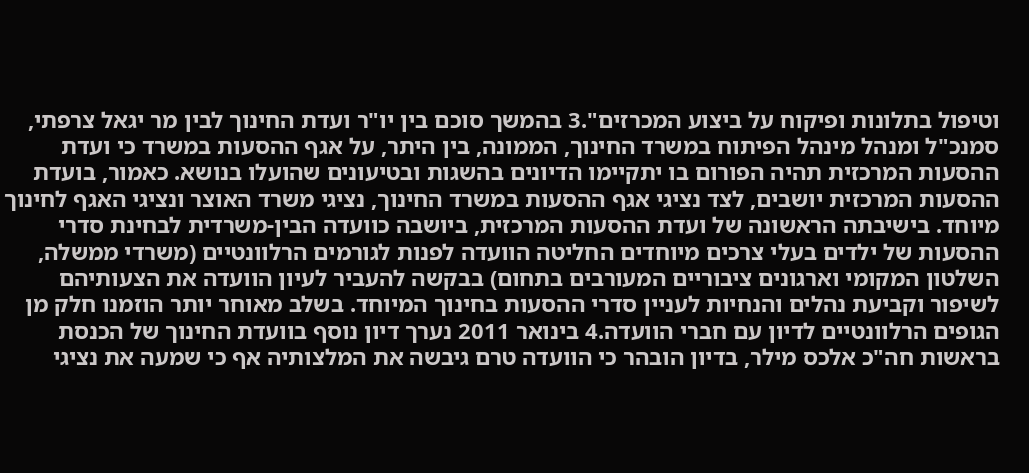וטיפול בתלונות ופיקוח על ביצוע המכרזים".3 בהמשך סוכם בין יו"ר ועדת החינוך לבין מר יגאל צרפתי, סמנכ"ל ומנהל מינהל הפיתוח במשרד החינוך, הממונה, בין היתר, על אגף ההסעות במשרד כי ועדת ההסעות המרכזית תהיה הפורום בו יתקיימו הדיונים בהשגות ובטיעונים שהועלו בנושא. כאמור, בועדת ההסעות המרכזית יושבים, לצד נציגי אגף ההסעות במשרד החינוך, נציגי משרד האוצר ונציגי האגף לחינוך מיוחד. בישיבתה הראשונה של ועדת ההסעות המרכזית, ביושבה כוועדה הבין-משרדית לבחינת סדרי ההסעות של ילדים בעלי צרכים מיוחדים החליטה הוועדה לפנות לגורמים הרלוונטיים (משרדי ממשלה, השלטון המקומי וארגונים ציבוריים המעורבים בתחום) בבקשה להעביר לעיון הוועדה את הצעותיהם לשיפור וקביעת נהלים והנחיות לעניין סדרי ההסעות בחינוך המיוחד. בשלב מאוחר יותר הוזמנו חלק מן הגופים הרלוונטיים לדיון עם חברי הוועדה.4 בינואר 2011 נערך דיון נוסף בוועדת החינוך של הכנסת בראשות חה"כ אלכס מילר, בדיון הובהר כי הוועדה טרם גיבשה את המלצותיה אף כי שמעה את נציגי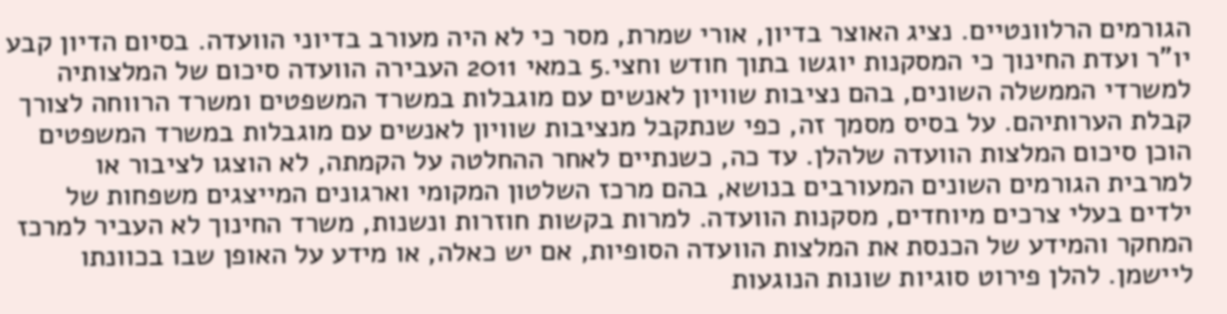הגורמים הרלוונטיים. נציג האוצר בדיון, אורי שמרת, מסר כי לא היה מעורב בדיוני הוועדה. בסיום הדיון קבע יו"ר ועדת החינוך כי המסקנות יוגשו בתוך חודש וחצי.5 במאי 2011 העבירה הוועדה סיכום של המלצותיה למשרדי הממשלה השונים, בהם נציבות שוויון לאנשים עם מוגבלות במשרד המשפטים ומשרד הרווחה לצורך קבלת הערותיהם. על בסיס מסמך זה, כפי שנתקבל מנציבות שוויון לאנשים עם מוגבלות במשרד המשפטים הוכן סיכום המלצות הוועדה שלהלן. עד כה, כשנתיים לאחר ההחלטה על הקמתה, לא הוצגו לציבור או למרבית הגורמים השונים המעורבים בנושא, בהם מרכז השלטון המקומי וארגונים המייצגים משפחות של ילדים בעלי צרכים מיוחדים, מסקנות הוועדה. למרות בקשות חוזרות ונשנות, משרד החינוך לא העביר למרכז המחקר והמידע של הכנסת את המלצות הוועדה הסופיות, אם יש כאלה, או מידע על האופן שבו בכוונתו ליישמן. להלן פירוט סוגיות שונות הנוגעות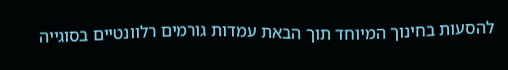להסעות בחינוך המיוחד תוך הבאת עמדות גורמים רלוונטיים בסוגייה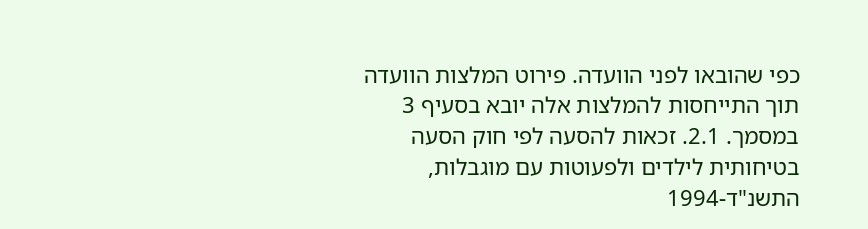כפי שהובאו לפני הוועדה. פירוט המלצות הוועדה תוך התייחסות להמלצות אלה יובא בסעיף 3 במסמך. 2.1. זכאות להסעה לפי חוק הסעה בטיחותית לילדים ולפעוטות עם מוגבלות, התשנ"ד-1994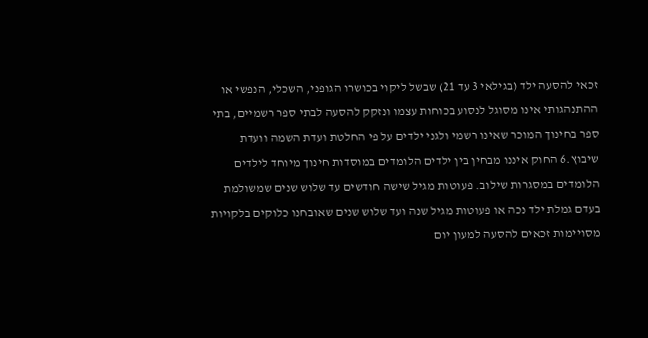זכאי להסעה ילד (בגילאי 3 עד 21) שבשל ליקוי בכושרו הגופני, השכלי, הנפשי או ההתנהגותי אינו מסוגל לנסוע בכוחות עצמו ונזקק להסעה לבתי ספר רשמיים, בתי ספר בחינוך המוכר שאינו רשמי ולגני ילדים על פי החלטת ועדת השמה וועדת שיבוץ.6 החוק איננו מבחין בין ילדים הלומדים במוסדות חינוך מיוחד לילדים הלומדים במסגרות שילוב. פעוטות מגיל שישה חודשים עד שלוש שנים שמשולמת בעדם גמלת ילד נכה או פעוטות מגיל שנה ועד שלוש שנים שאובחנו כלוקים בלקויות מסויימות זכאים להסעה למעון יום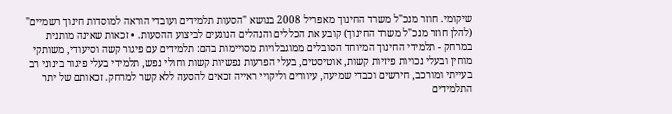שיקומי. חוזר מנכ"ל משרד החינוך מאפריל 2008 בנושא "הסעות תלמידים ועובדי הוראה למוסדות חינוך רשמיים" (להלן חוזר מנכ"ל משרד החינוך) קובע את הכללים והנהלים הנוגעים לביצוע ההסעות. • זכאות שאינה מותנית במרחק - תלמידי החינוך המיוחד הסובלים ממוגבלויות מסויימות בהם: תלמידים עם פיגור קשה וסיעודי, משותקי מוחין ובעלי נכויות פיזיות קשות, אוטיסטים, בעלי הפרעות נפשיות קשות וחולי נפש, תלמידי בעלי פיגור בינוני רב בעייתי ומורכב, חירשים וכבדי שמיעה, עיוורים וליקויי ראייה זכאים להסעה ללא קשר למרחק. זכאותם של יתר התלמידים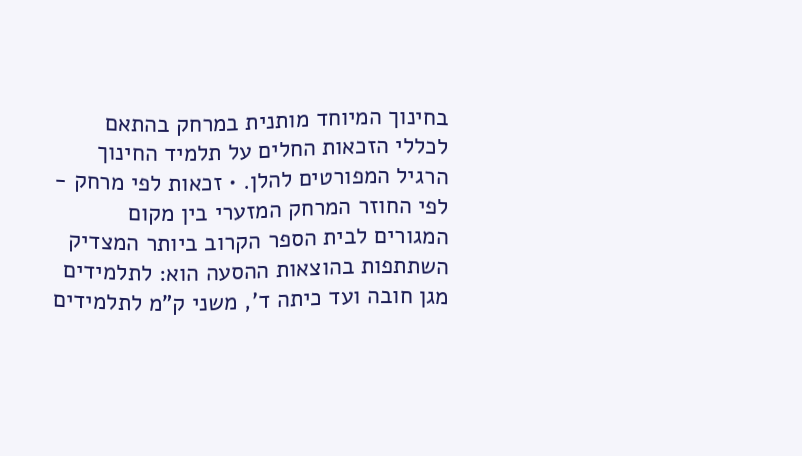בחינוך המיוחד מותנית במרחק בהתאם לכללי הזכאות החלים על תלמיד החינוך הרגיל המפורטים להלן. • זכאות לפי מרחק - לפי החוזר המרחק המזערי בין מקום המגורים לבית הספר הקרוב ביותר המצדיק השתתפות בהוצאות ההסעה הוא: לתלמידים מגן חובה ועד כיתה ד', משני ק"מ לתלמידים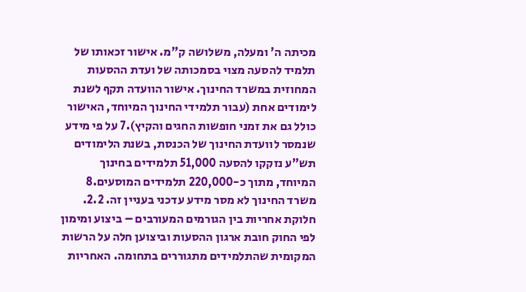מכיתה ה' ומעלה, משלושה ק"מ. אישור זכאותו של תלמיד להסעה מצוי בסמכותה של ועדת ההסעות המחוזית במשרד החינוך. אישור הוועדה תקף לשנת לימודים אחת (עבור תלמידי החינוך המיוחד, האישור כולל גם את זמני חופשות החגים והקיץ).7 על פי מידע שנמסר לוועדת החינוך של הכנסת, בשנת הלימודים תש"ע נזקקו להסעה 51,000 תלמידים בחינוך המיוחד, מתוך כ-220,000 תלמידים המוסעים.8 משרד החינוך לא מסר מידע עדכני בעניין זה. 2.2. חלוקת אחריות בין הגורמים המעורבים – ביצוע ומימון לפי החוק חובת ארגון ההסעות וביצוען חלה על הרשות המקומית שהתלמידים מתגוררים בתחומה. האחריות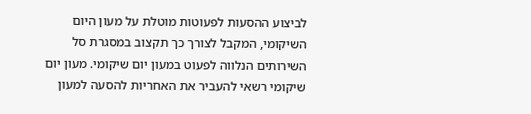לביצוע ההסעות לפעוטות מוטלת על מעון היום השיקומי, המקבל לצורך כך תקצוב במסגרת סל השירותים הנלווה לפעוט במעון יום שיקומי. מעון יום שיקומי רשאי להעביר את האחריות להסעה למעון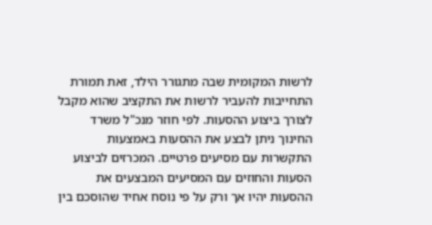לרשות המקומית שבה מתגורר הילד, זאת תמורת התחייבות להעביר לרשות את התקציב שהוא מקבל לצורך ביצוע ההסעות. לפי חוזר מנכ"ל משרד החינוך ניתן לבצע את ההסעות באמצעות התקשרות עם מסיעים פרטיים. המכרזים לביצוע הסעות והחוזים עם המסיעים המבצעים את ההסעות יהיו אך ורק על פי נוסח אחיד שהוסכם בין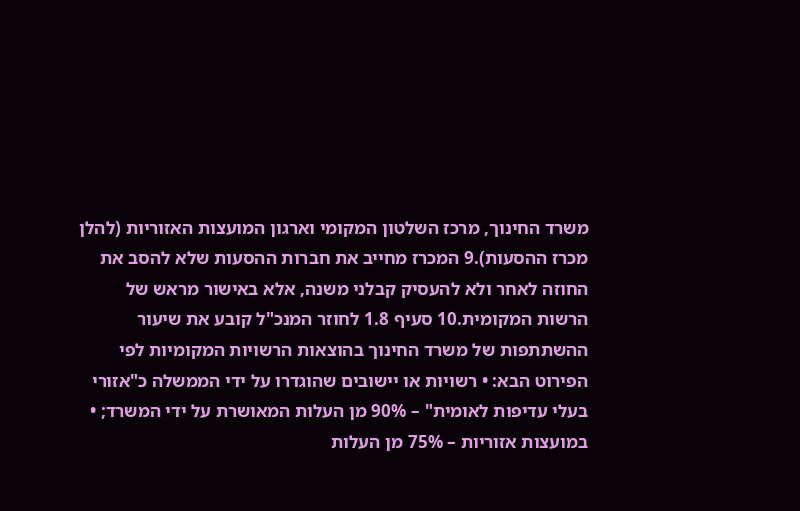משרד החינוך, מרכז השלטון המקומי וארגון המועצות האזוריות (להלן מכרז ההסעות).9 המכרז מחייב את חברות ההסעות שלא להסב את החוזה לאחר ולא להעסיק קבלני משנה, אלא באישור מראש של הרשות המקומית.10 סעיף 1.8 לחוזר המנכ"ל קובע את שיעור ההשתתפות של משרד החינוך בהוצאות הרשויות המקומיות לפי הפירוט הבא: • רשויות או יישובים שהוגדרו על ידי הממשלה כ"אזורי בעלי עדיפות לאומית" – 90% מן העלות המאושרת על ידי המשרד; • במועצות אזוריות – 75% מן העלות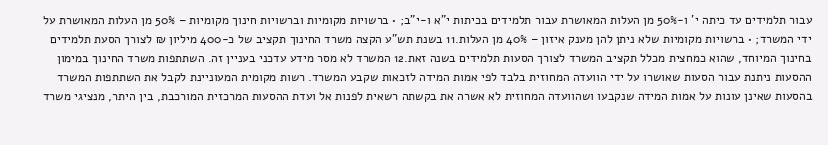עבור תלמידים עד כיתה י' ו-50% מן העלות המאושרת עבור תלמידים בכיתות י"א ו-י"ב; • ברשויות מקומיות וברשויות חינוך מקומיות – 50% מן העלות המאושרת על ידי המשרד; • ברשויות מקומיות שלא ניתן להן מענק איזון – 40% מן העלות.11 בשנת תש"ע הקצה משרד החינוך תקציב של כ-400 מיליון ₪ לצורך הסעת תלמידים בחינוך המיוחד, שהוא כמחצית מכלל תקציב המשרד לצורך הסעות תלמידים בשנה זאת.12 המשרד לא מסר מידע עדכני בעניין זה. השתתפות משרד החינוך במימון ההסעות ניתנת עבור הסעות שאושרו על ידי הוועדה המחוזית בלבד לפי אמות המידה לזכאות שקבע המשרד. רשות מקומית המעוניינת לקבל את השתתפות המשרד בהסעות שאינן עונות על אמות המידה שנקבעו ושהוועדה המחוזית לא אשרה את בקשתה רשאית לפנות אל ועדת ההסעות המרכזית המורכבת, בין היתר, מנציגי משרד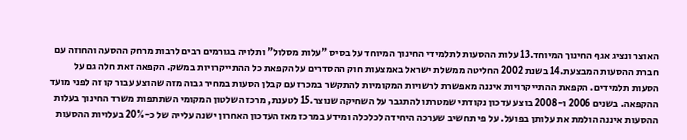האוצר ונציג אגף החינוך המיוחד.13 עלות ההסעות לתלמידי החינוך המיוחד על בסיס "עלות מסלול" ותלויה בגורמים רבים לרבות מרחק ההסעה והחוזה עם חברת ההסעות המבצעת.14 בשנת 2002 החליטה ממשלת ישראל באמצעות חוק ההסדרים על הקפאת כל ההתייקרויות במשק. הקפאה זאת חלה גם על הסעות תלמידים. הקפאת ההתייקרויות איננה מאפשרת לרשויות המקומיות להתקשר במכרז עם קבלן הסעות במחיר גבוה מזה שהוצע עבור קו זה לפני מועד ההקפאה. בשנים 2006 ו-2008 בוצע עדכון נקודתי שמטרתו להתגבר על השחיקה שנוצר.15 לטענת, מרכז השלטון המקומי השתתפות משרד החינוך בעלות ההסעות איננה הולמת את עלותן בפועל. על פי תחשיב שערכה היחידה לכלכלה ומידע במרכז מאז העדכון האחרון ישנה עלייה של כ-20% בעלויות ההסעות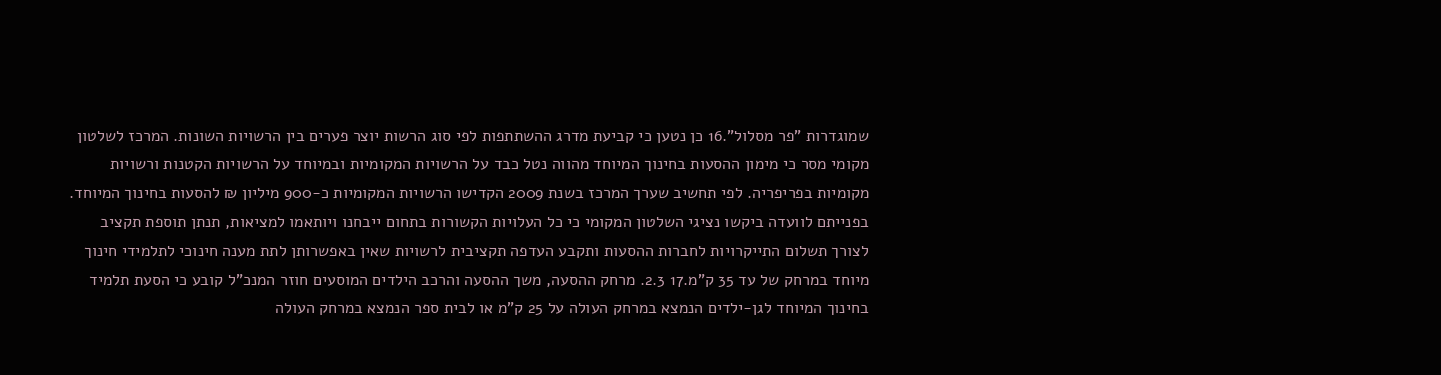שמוגדרות "פר מסלול".16 כן נטען כי קביעת מדרג ההשתתפות לפי סוג הרשות יוצר פערים בין הרשויות השונות. המרכז לשלטון מקומי מסר כי מימון ההסעות בחינוך המיוחד מהווה נטל כבד על הרשויות המקומיות ובמיוחד על הרשויות הקטנות ורשויות מקומיות בפריפריה. לפי תחשיב שערך המרכז בשנת 2009 הקדישו הרשויות המקומיות כ-900 מיליון ₪ להסעות בחינוך המיוחד. בפנייתם לוועדה ביקשו נציגי השלטון המקומי כי כל העלויות הקשורות בתחום ייבחנו ויותאמו למציאות, תנתן תוספת תקציב לצורך תשלום התייקרויות לחברות ההסעות ותקבע העדפה תקציבית לרשויות שאין באפשרותן לתת מענה חינוכי לתלמידי חינוך מיוחד במרחק של עד 35 ק"מ.17 2.3. מרחק ההסעה, משך ההסעה והרכב הילדים המוסעים חוזר המנכ"ל קובע כי הסעת תלמיד בחינוך המיוחד לגן-ילדים הנמצא במרחק העולה על 25 ק"מ או לבית ספר הנמצא במרחק העולה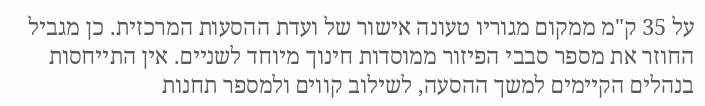על 35 ק"מ ממקום מגוריו טעונה אישור של ועדת ההסעות המרכזית. כן מגביל החוזר את מספר סבבי הפיזור ממוסדות חינוך מיוחד לשניים. אין התייחסות בנהלים הקיימים למשך ההסעה, לשילוב קווים ולמספר תחנות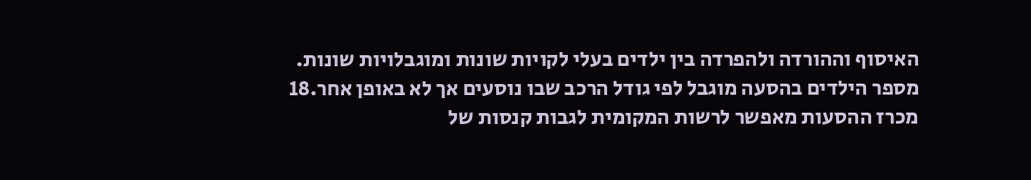האיסוף וההורדה ולהפרדה בין ילדים בעלי לקויות שונות ומוגבלויות שונות. מספר הילדים בהסעה מוגבל לפי גודל הרכב שבו נוסעים אך לא באופן אחר.18 מכרז ההסעות מאפשר לרשות המקומית לגבות קנסות של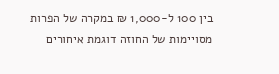בין 100 ל-1,000 ₪ במקרה של הפרות מסויימות של החוזה דוגמת איחורים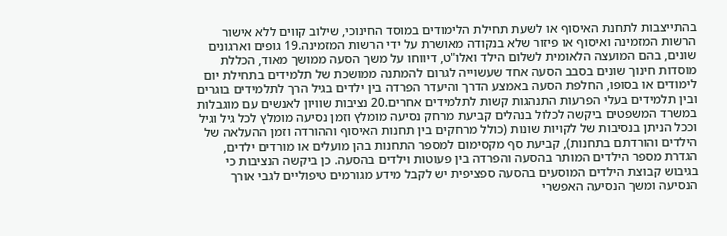בהתייצבות לתחנת האיסוף או לשעת תחילת הלימודים במוסד החינוכי, שילוב קווים ללא אישור הרשות המזמינה ואיסוף או פיזור שלא בנקודה מאושרת על ידי הרשות המזמינה.19 גופים וארגונים שונים, בהם המועצה הלאומית לשלום הילד ואלו"ט, דיווחו על משך הסעה ממושך מאוד, הכללת מוסדות חינוך שונים בסבב הסעה אחד שעשוייה לגרום להמתנה ממושכת של תלמידים בתחילת יום לימודים או בסופו, החלפת הסעה באמצע הדרך והיעדר הפרדה בין ילדים בגיל הרך לתלמידים בוגרים ובין תלמידים בעלי הפרעות התנהגות קשות לתלמידים אחרים.20 נציבות שוויון לאנשים עם מוגבלות במשרד המשפטים ביקשה לכלול בנהלים קביעת מרחק נסיעה מומלץ וזמן נסיעה מומלץ לכל גיל וגיל וככל הניתן בנסיבות של לקויות שונות (כולל מרחקים בין תחנות האיסוף וההורדה וזמן ההעלאה של הילדים והורדתם בתחנות), קביעת סף מקסימום למספר התחנות בהן מועלים או מורדים ילדים, הגדרת מספר הילדים המותר בהסעה והפרדה בין פעוטות וילדים בהסעה. כן ביקשה הנציבות כי בגיבוש קבוצת הילדים המוסעים בהסעה ספציפית יש לקבל מידע מגורמים טיפוליים לגבי אורך הנסיעה ומשך הנסיעה האפשרי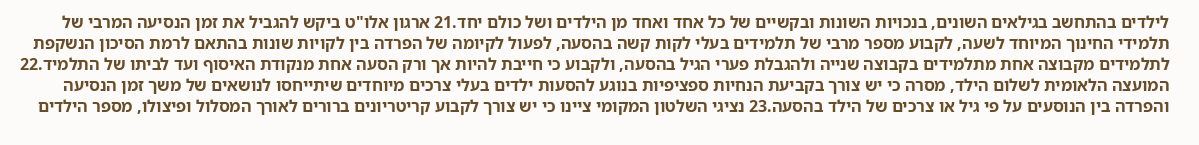לילדים בהתחשב בגילאים השונים, בנכויות השונות ובקשיים של כל אחד ואחד מן הילדים ושל כולם יחד.21 ארגון אלו"ט ביקש להגביל את זמן הנסיעה המרבי של תלמידי החינוך המיוחד לשעה, לקבוע מספר מרבי של תלמידים בעלי לקות קשה בהסעה, לפעול לקיומה של הפרדה בין לקויות שונות בהתאם לרמת הסיכון הנשקפת לתלמידים מקבוצה אחת מתלמידים בקבוצה שנייה ולהגבלת פערי הגיל בהסעה, ולקבוע כי חייבת להיות אך ורק הסעה אחת מנקודת האיסוף ועד לביתו של התלמיד.22 המועצה הלאומית לשלום הילד, מסרה כי יש צורך בקביעת הנחיות ספציפיות בנוגע להסעות ילדים בעלי צרכים מיוחדים שיתייחסו לנושאים של משך זמן הנסיעה והפרדה בין הנוסעים על פי גיל או צרכים של הילד בהסעה.23 נציגי השלטון המקומי ציינו כי יש צורך לקבוע קריטריונים ברורים לאורך המסלול ופיצולו, מספר הילדים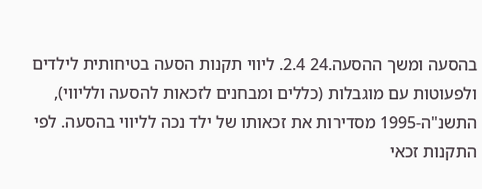בהסעה ומשך ההסעה.24 2.4. ליווי תקנות הסעה בטיחותית לילדים ולפעוטות עם מוגבלות (כללים ומבחנים לזכאות להסעה ולליווי), התשנ"ה-1995 מסדירות את זכאותו של ילד נכה לליווי בהסעה. לפי התקנות זכאי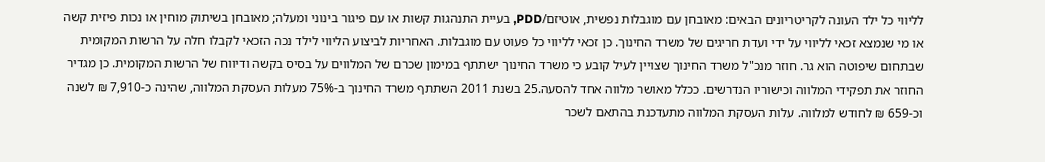לליווי כל ילד העונה לקריטריונים הבאים: מאובחן עם מוגבלות נפשית, אוטיזם/PDD, בעיית התנהגות קשות או עם פיגור בינוני ומעלה; מאובחן בשיתוק מוחין או נכות פיזית קשה או מי שנמצא זכאי לליווי על ידי ועדת חריגים של משרד החינוך. כן זכאי לליווי כל פעוט עם מוגבלות. האחריות לביצוע הליווי לילד נכה הזכאי לקבלו חלה על הרשות המקומית שבתחום שיפוטה הוא גר. חוזר מנכ"ל משרד החינוך שצויין לעיל קובע כי משרד החינוך ישתתף במימון שכרם של המלווים על בסיס בקשה ודיווח של הרשות המקומית. כן מגדיר החוזר את תפקידי המלווה וכישוריו הנדרשים. ככלל מאושר מלווה אחד להסעה.25 בשנת 2011 השתתף משרד החינוך ב-75% מעלות העסקת המלווה, שהינה כ-7,910 ₪ לשנה וכ-659 ₪ לחודש למלווה. עלות העסקת המלווה מתעדכנת בהתאם לשכר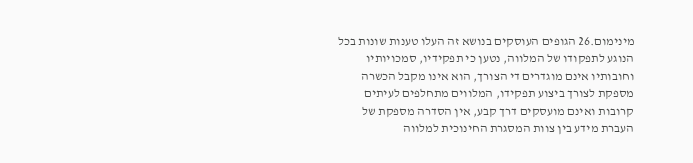מינימום.26 הגופים העוסקים בנושא זה העלו טענות שונות בכל הנוגע לתפקודו של המלווה, נטען כי תפקידיו, סמכויותיו וחובותיו אינם מוגדרים די הצורך, הוא אינו מקבל הכשרה מספקת לצורך ביצוע תפקידו, המלווים מתחלפים לעיתים קרובות ואינם מועסקים דרך קבע, אין הסדרה מספקת של העברת מידע בין צוות המסגרת החינוכית למלווה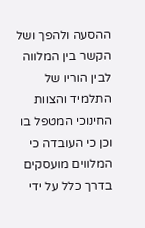ההסעה ולהפך ושל הקשר בין המלווה לבין הוריו של התלמיד והצוות החינוכי המטפל בו וכן כי העובדה כי המלווים מועסקים בדרך כלל על ידי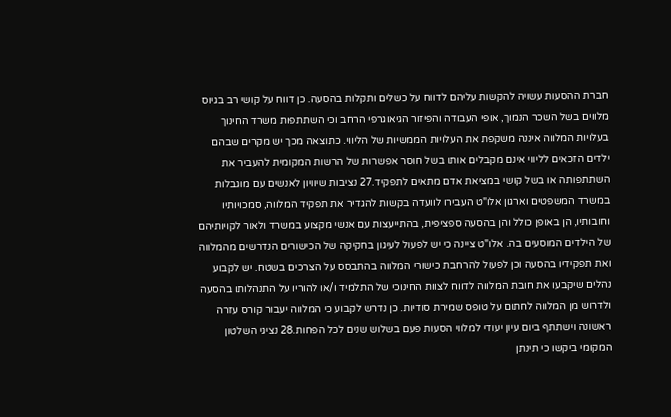חברת ההסעות עשויה להקשות עליהם לדווח על כשלים ותקלות בהסעה. כן דווח על קושי רב בגיוס מלווים בשל השכר הנמוך, אופי העבודה והפיזור הגיאוגרפי הרחב וכי השתתפות משרד החינוך בעלויות המלווה איננה משקפת את העלויות הממשיות של הליווי. כתוצאה מכך יש מקרים שבהם ילדים הזכאים לליווי אינם מקבלים אותו בשל חוסר אפשרות של הרשות המקומית להעביר את השתתפותה או בשל קושי במציאת אדם מתאים לתפקיד.27 נציבות שיוויון לאנשים עם מוגבלות במשרד המשפטים וארגון אלו"ט העבירו לוועדה בקשות להגדיר את תפקיד המלווה, סמכויותיו וחובותיו, הן באופן כולל והן בהסעה ספציפית, בהתייעצות עם אנשי מקצוע במשרד ולאור לקויותיהם של הילדים המוסעים בה. אלו"ט ציינה כי יש לפעול לעיגון בחקיקה של הכישורים הנדרשים מהמלווה ואת תפקידיו בהסעה וכן לפעול להרחבת כישורי המלווה בהתבסס על הצרכים בשטח. יש לקבוע נהלים שיקבעו את חובת המלווה לדווח לצוות החינוכי של התלמיד ו/או להוריו על התנהלותו בהסעה ולדרוש מן המלווה לחתום על טופס שמירת סודיות. כן נדרש לקבוע כי המלווה יעבור קורס עזרה ראשונה וישתתף ביום עיון יעודי למלווי הסעות פעם בשלוש שנים לכל הפחות.28 נציגי השלטון המקומי ביקשו כי תינתן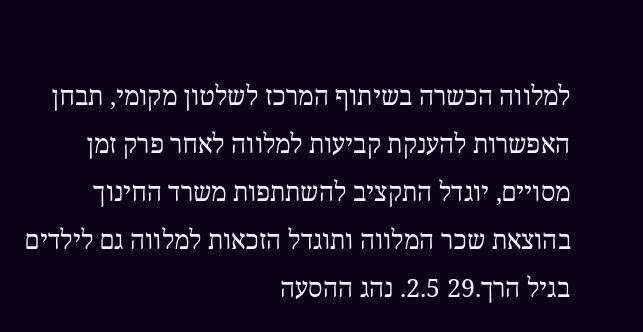למלווה הכשרה בשיתוף המרכז לשלטון מקומי, תבחן האפשרות להענקת קביעות למלווה לאחר פרק זמן מסויים, יוגדל התקציב להשתתפות משרד החינוך בהוצאת שכר המלווה ותוגדל הזכאות למלווה גם לילדים בגיל הרך.29 2.5. נהג ההסעה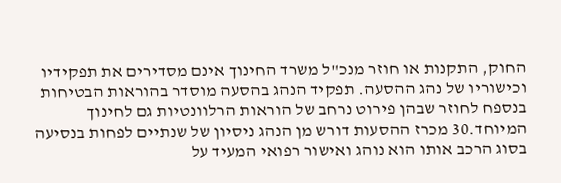החוק, התקנות או חוזר מנכ"ל משרד החינוך אינם מסדירים את תפקידיו וכישוריו של נהג ההסעה. תפקיד הנהג בהסעה מוסדר בהוראות הבטיחות בנספח לחוזר שבהן פירוט נרחב של הוראות הרלוונטיות גם לחינוך המיוחד.30 מכרז ההסעות דורש מן הנהג ניסיון של שנתיים לפחות בנסיעה בסוג הרכב אותו הוא נוהג ואישור רפואי המעיד על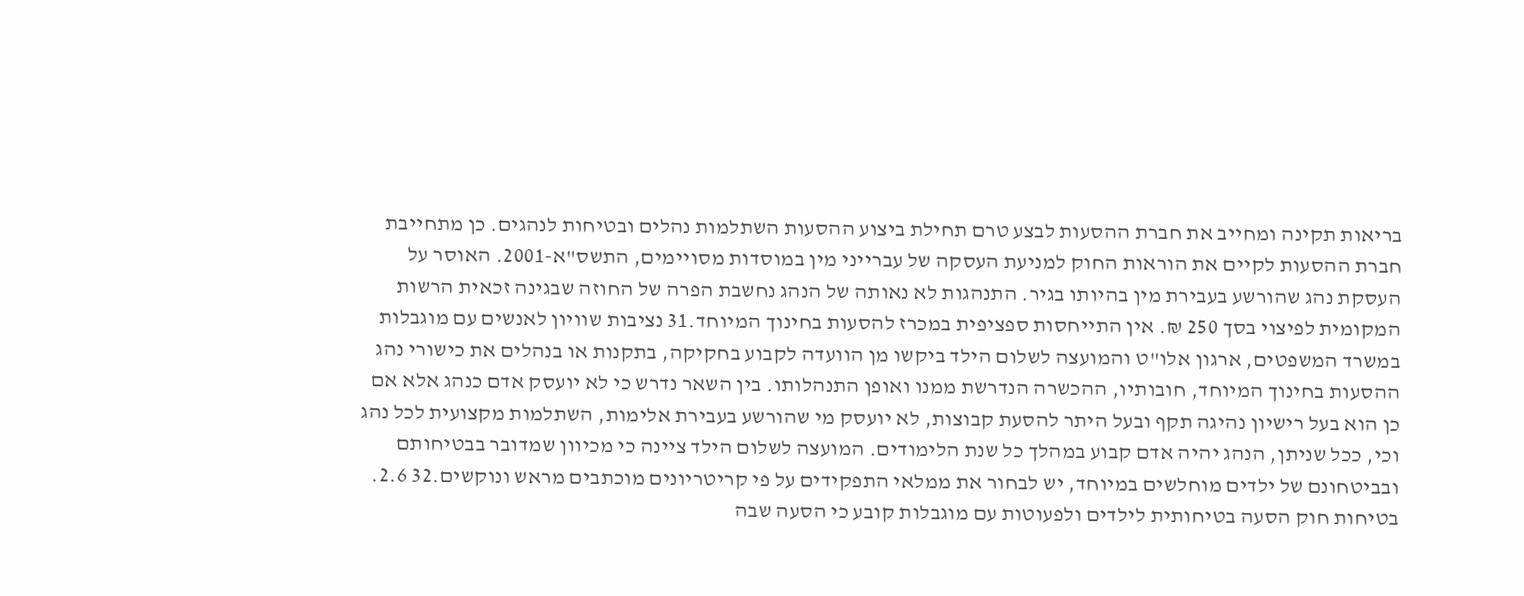בריאות תקינה ומחייב את חברת ההסעות לבצע טרם תחילת ביצוע ההסעות השתלמות נהלים ובטיחות לנהגים. כן מתחייבת חברת ההסעות לקיים את הוראות החוק למניעת העסקה של עברייני מין במוסדות מסויימים, התשס"א-2001. האוסר על העסקת נהג שהורשע בעבירת מין בהיותו בגיר. התנהגות לא נאותה של הנהג נחשבת הפרה של החוזה שבגינה זכאית הרשות המקומית לפיצוי בסך 250 ₪. אין התייחסות ספציפית במכרז להסעות בחינוך המיוחד.31 נציבות שוויון לאנשים עם מוגבלות במשרד המשפטים, ארגון אלו"ט והמועצה לשלום הילד ביקשו מן הוועדה לקבוע בחקיקה, בתקנות או בנהלים את כישורי נהג ההסעות בחינוך המיוחד, חובותיו, ההכשרה הנדרשת ממנו ואופן התנהלותו. בין השאר נדרש כי לא יועסק אדם כנהג אלא אם כן הוא בעל רישיון נהיגה תקף ובעל היתר להסעת קבוצות, לא יועסק מי שהורשע בעבירת אלימות, השתלמות מקצועית לכל נהג וכי, ככל שניתן, הנהג יהיה אדם קבוע במהלך כל שנת הלימודים. המועצה לשלום הילד ציינה כי מכיוון שמדובר בבטיחותם ובביטחונם של ילדים מוחלשים במיוחד, יש לבחור את ממלאי התפקידים על פי קריטריונים מוכתבים מראש ונוקשים.32 2.6. בטיחות חוק הסעה בטיחותית לילדים ולפעוטות עם מוגבלות קובע כי הסעה שבה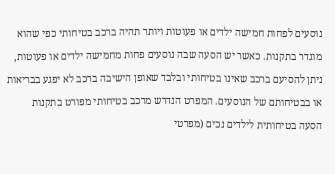נוסעים לפחות חמישה ילדים או פעוטות ויותר תהיה ברכב בטיחותי כפי שהוא מוגדר בתקנות. כאשר יש הסעה שבה נוסעים פחות מחמישה ילדים או פעוטות, ניתן להסיעם ברכב שאינו בטיחותי ובלבד שאופן הישיבה ברכב לא יפגע בבריאות או בבטיחותם של הנוסעים. המפרט הנדרש מרכב בטיחותי מפורט בתקנות הסעה בטיחותית לילדים נכים (מפרטי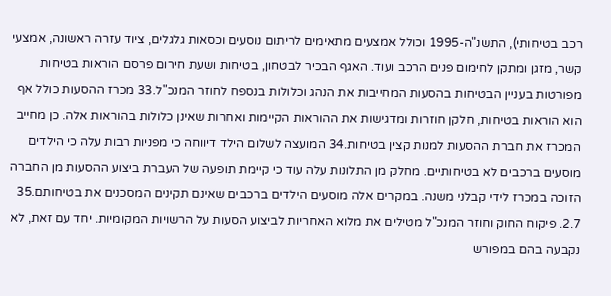רכב בטיחותי), התשנ"ה-1995 וכולל אמצעים מתאימים לריתום נוסעים וכסאות גלגלים, ציוד עזרה ראשונה, אמצעי קשר, מזגן ומתקן לחימום פנים הרכב ועוד. האגף הבכיר לבטחון, בטיחות ושעת חירום פרסם הוראות בטיחות מפורטות בעניין הבטיחות בהסעות המחייבות את הנהג וכלולות בנספח לחוזר המנכ"ל.33 מכרז ההסעות כולל אף הוא הוראות בטיחות, חלקן חוזרות ומדגישות את ההוראות הקיימות ואחרות שאינן כלולות בהוראות אלה. כן מחייב המכרז את חברת ההסעות למנות קצין בטיחות.34 המועצה לשלום הילד דיווחה כי מפניות רבות עלה כי הילדים מוסעים ברכבים לא בטיחותיים. מחלק מן התלונות עלה עוד כי קיימת תופעה של העברת ביצוע ההסעות מן החברה הזוכה במכרז לידי קבלני משנה. במקרים אלה מוסעים הילדים ברכבים שאינם תקינים המסכנים את בטיחותם.35 2.7. פיקוח החוק וחוזר המנכ"ל מטילים את מלוא האחריות לביצוע הסעות על הרשויות המקומיות. יחד עם זאת, לא נקבעה בהם במפורש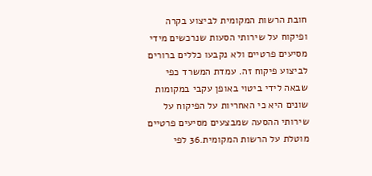חובת הרשות המקומית לביצוע בקרה ופיקוח על שירותי הסעות שנרכשים מידי מסיעים פרטיים ולא נקבעו כללים ברורים לביצוע פיקוח זה. עמדת המשרד כפי שבאה לידי ביטוי באופן עקבי במקומות שונים היא כי האחריות על הפיקוח על שירותי ההסעה שמבצעים מסיעים פרטיים מוטלת על הרשות המקומית.36 לפי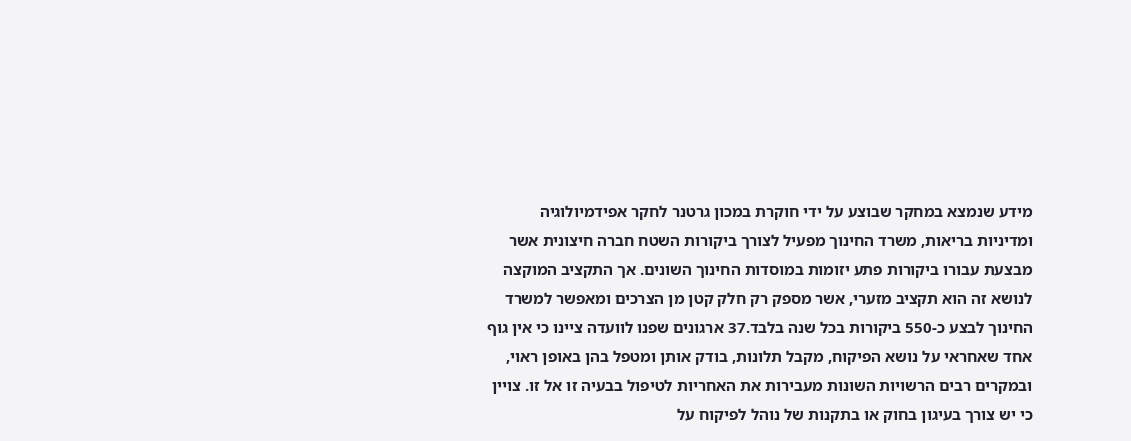מידע שנמצא במחקר שבוצע על ידי חוקרת במכון גרטנר לחקר אפידמיולוגיה ומדיניות בריאות, משרד החינוך מפעיל לצורך ביקורות השטח חברה חיצונית אשר מבצעת עבורו ביקורות פתע יזומות במוסדות החינוך השונים. אך התקציב המוקצה לנושא זה הוא תקציב מזערי, אשר מספק רק חלק קטן מן הצרכים ומאפשר למשרד החינוך לבצע כ-550 ביקורות בכל שנה בלבד.37 ארגונים שפנו לוועדה ציינו כי אין גוף אחד שאחראי על נושא הפיקוח, מקבל תלונות, בודק אותן ומטפל בהן באופן ראוי, ובמקרים רבים הרשויות השונות מעבירות את האחריות לטיפול בבעיה זו אל זו. צויין כי יש צורך בעיגון בחוק או בתקנות של נוהל לפיקוח על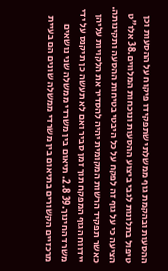ההסעות ובהקמת גוף ממשלתי שתפקידו פיקוח על ההסעות וכן טיפול בתלונות לגבי ביצוע ההסעות ונוכחות המלווים.38 אלו"ט הציעה כי על גוף זה לפקח על כל היבטי בטיחות ההסעה ותקינותה. כאשר תפקיד הרשות המקומית יהיה להסדיר את הלקויות עליהן יידווח הגוף המפקח תוך זמן סביר ואם לא תעשה כן תיקנס על ידי משרד החינוך.39 2.8. תיאום בין משרדי ממשלה שני נושאים מרכזיים הקשורים בתיאום בין משרדי ממשלה שונים הם בעיית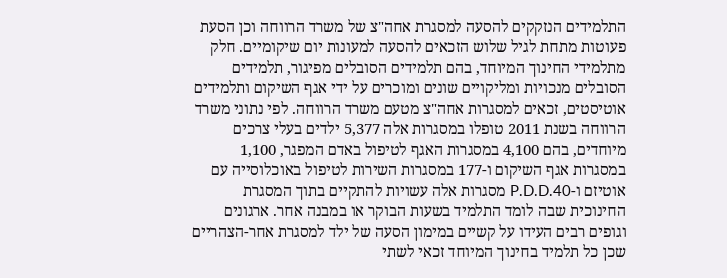התלמידים הנזקקים להסעה למסגרת אחה"צ של משרד הרווחה וכן הסעת פעוטות מתחת לגיל שלוש הזכאים להסעה למעונות יום שיקומיים. חלק מתלמידי החינוך המיוחד, בהם תלמידים הסובלים מפיגור, תלמידים הסובלים מנכויות ומליקויים שונים ומוכרים על ידי אגף השיקום ותלמידים אוטיסטים, זכאים למסגרות אחה"צ מטעם משרד הרווחה. לפי נתוני משרד הרווחה בשנת 2011 טופלו במסגרות אלה 5,377 ילדים בעלי צרכים מיוחדים, בהם 4,100 במסגרות האגף לטיפול באדם המפגר, 1,100 במסגרות אגף השיקום ו-177 במסגרות השירות לטיפול באוכלוסייה עם אוטיזם ו-P.D.D.40 מסגרות אלה עשויות להתקיים בתוך המסגרת החינוכית שבה לומד התלמיד בשעות הבוקר או במבנה אחר. ארגונים וגופים רבים העידו על קשיים במימון הסעה של ילד למסגרת אחר-הצהריים שכן כל תלמיד בחינוך המיוחד זכאי לשתי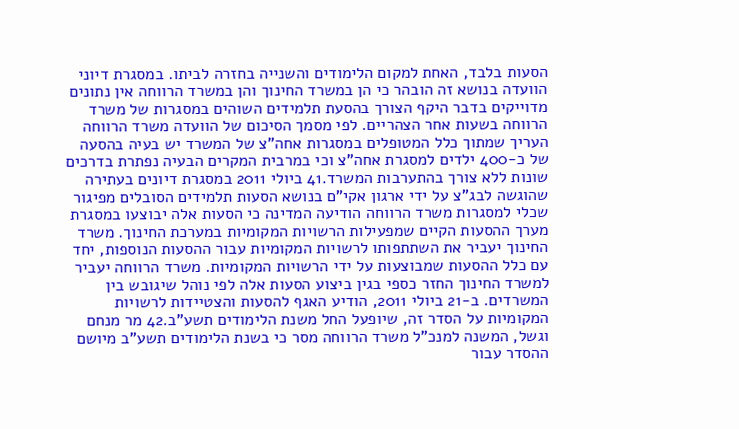הסעות בלבד, האחת למקום הלימודים והשנייה בחזרה לביתו. במסגרת דיוני הוועדה בנושא זה הובהר כי הן במשרד החינוך והן במשרד הרווחה אין נתונים מדוייקים בדבר היקף הצורך בהסעת תלמידים השוהים במסגרות של משרד הרווחה בשעות אחר הצהריים. לפי מסמך הסיכום של הוועדה משרד הרווחה העריך שמתוך כלל המטופלים במסגרות אחה"צ של המשרד יש בעיה בהסעה של כ-400 ילדים למסגרת אחה"צ וכי במרבית המקרים הבעיה נפתרת בדרכים שונות ללא צורך בהתערבות המשרד.41 ביולי 2011 במסגרת דיונים בעתירה שהוגשה לבג"צ על ידי ארגון אקי"ם בנושא הסעות תלמידים הסובלים מפיגור שכלי למסגרות משרד הרווחה הודיעה המדינה כי הסעות אלה יבוצעו במסגרת מערך ההסעות הקיים שמפעילות הרשויות המקומיות במערכת החינוך. משרד החינוך יעביר את השתתפותו לרשויות המקומיות עבור ההסעות הנוספות, יחד עם כלל ההסעות שמבוצעות על ידי הרשויות המקומיות. משרד הרווחה יעביר למשרד החינוך החזר כספי בגין ביצוע הסעות אלה לפי נוהל שיגובש בין המשרדים. ב-21 ביולי 2011, הודיע האגף להסעות והצטיידות לרשויות המקומיות על הסדר זה, שיופעל החל משנת הלימודים תשע"ב.42 מר מנחם וגשל, המשנה למנכ"ל משרד הרווחה מסר כי בשנת הלימודים תשע"ב מיושם ההסדר עבור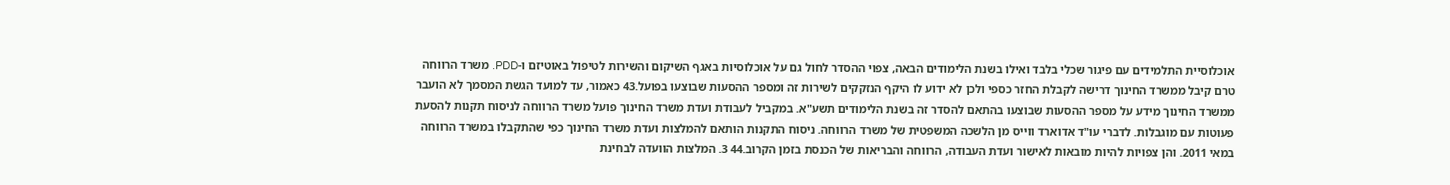אוכלוסיית התלמידים עם פיגור שכלי בלבד ואילו בשנת הלימודים הבאה, צפוי ההסדר לחול גם על אוכלוסיות באגף השיקום והשירות לטיפול באוטיזם ו-PDD. משרד הרווחה טרם קיבל ממשרד החינוך דרישה לקבלת החזר כספי ולכן לא ידוע לו היקף הנזקקים לשירות זה ומספר ההסעות שבוצעו בפועל.43 כאמור, עד למועד הגשת המסמך לא הועבר ממשרד החינוך מידע על מספר ההסעות שבוצעו בהתאם להסדר זה בשנת הלימודים תשע"א. במקביל לעבודת ועדת משרד החינוך פועל משרד הרווחה לניסוח תקנות להסעת פעוטות עם מוגבלות. לדברי עו"ד אדוארד ווייס מן הלשכה המשפטית של משרד הרווחה. ניסוח התקנות הותאם להמלצות ועדת משרד החינוך כפי שהתקבלו במשרד הרווחה במאי 2011. והן צפויות להיות מובאות לאישור ועדת העבודה, הרווחה והבריאות של הכנסת בזמן הקרוב.44 3. המלצות הוועדה לבחינת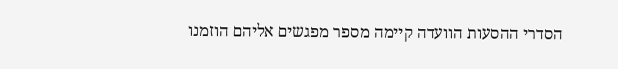הסדרי ההסעות הוועדה קיימה מספר מפגשים אליהם הוזמנו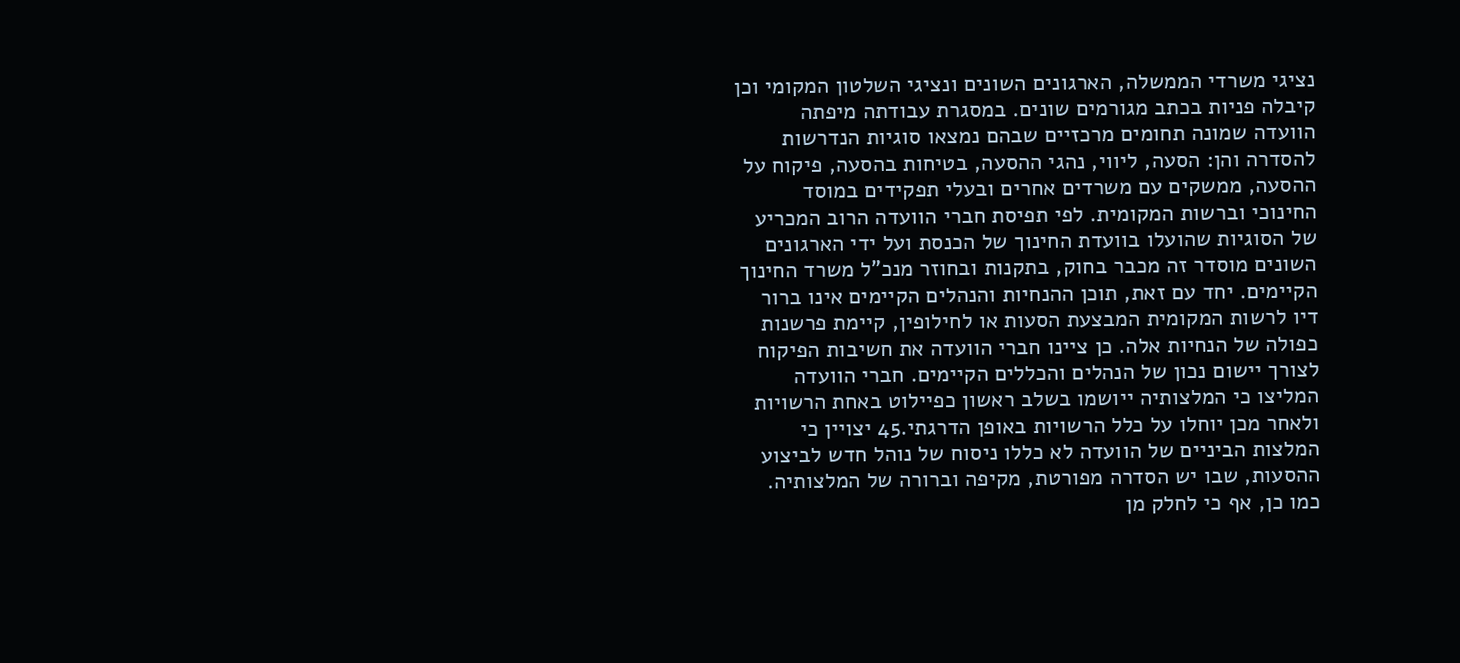נציגי משרדי הממשלה, הארגונים השונים ונציגי השלטון המקומי וכן קיבלה פניות בכתב מגורמים שונים. במסגרת עבודתה מיפתה הוועדה שמונה תחומים מרכזיים שבהם נמצאו סוגיות הנדרשות להסדרה והן: הסעה, ליווי, נהגי ההסעה, בטיחות בהסעה, פיקוח על ההסעה, ממשקים עם משרדים אחרים ובעלי תפקידים במוסד החינוכי וברשות המקומית. לפי תפיסת חברי הוועדה הרוב המכריע של הסוגיות שהועלו בוועדת החינוך של הכנסת ועל ידי הארגונים השונים מוסדר זה מכבר בחוק, בתקנות ובחוזר מנכ"ל משרד החינוך הקיימים. יחד עם זאת, תוכן ההנחיות והנהלים הקיימים אינו ברור דיו לרשות המקומית המבצעת הסעות או לחילופין, קיימת פרשנות כפולה של הנחיות אלה. כן ציינו חברי הוועדה את חשיבות הפיקוח לצורך יישום נכון של הנהלים והכללים הקיימים. חברי הוועדה המליצו כי המלצותיה ייושמו בשלב ראשון כפיילוט באחת הרשויות ולאחר מכן יוחלו על כלל הרשויות באופן הדרגתי.45 יצויין כי המלצות הביניים של הוועדה לא כללו ניסוח של נוהל חדש לביצוע ההסעות, שבו יש הסדרה מפורטת, מקיפה וברורה של המלצותיה. כמו כן, אף כי לחלק מן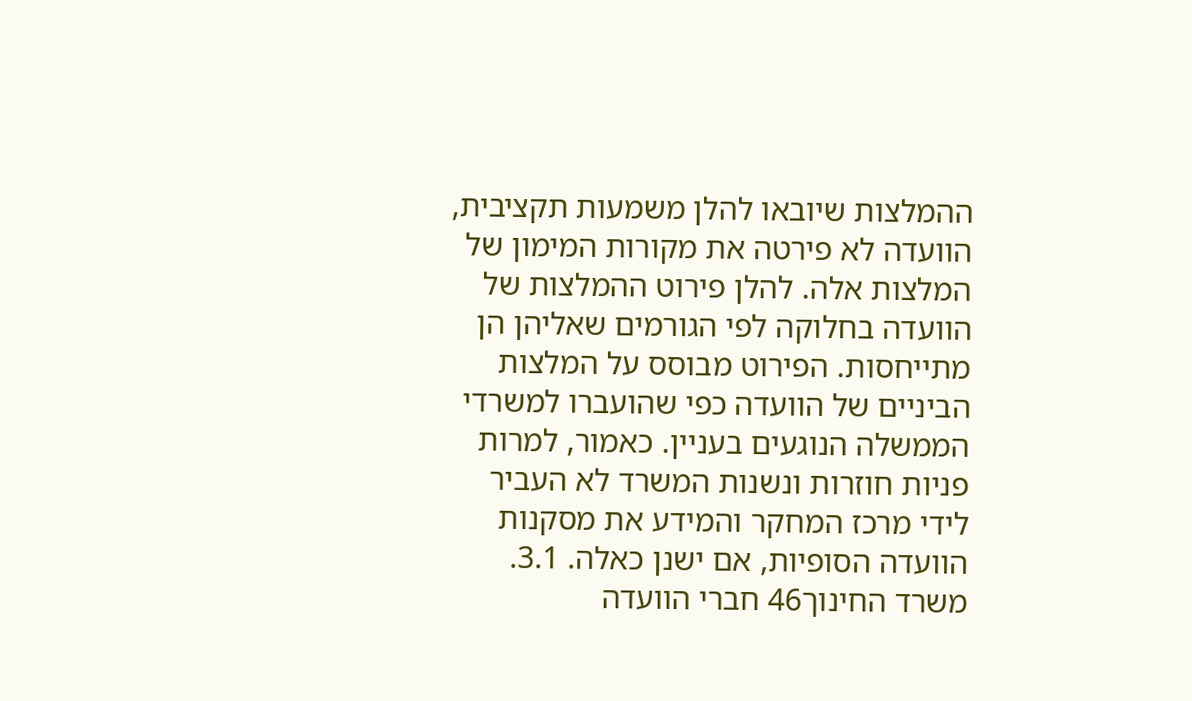ההמלצות שיובאו להלן משמעות תקציבית, הוועדה לא פירטה את מקורות המימון של המלצות אלה. להלן פירוט ההמלצות של הוועדה בחלוקה לפי הגורמים שאליהן הן מתייחסות. הפירוט מבוסס על המלצות הביניים של הוועדה כפי שהועברו למשרדי הממשלה הנוגעים בעניין. כאמור, למרות פניות חוזרות ונשנות המשרד לא העביר לידי מרכז המחקר והמידע את מסקנות הוועדה הסופיות, אם ישנן כאלה. 3.1. משרד החינוך46 חברי הוועדה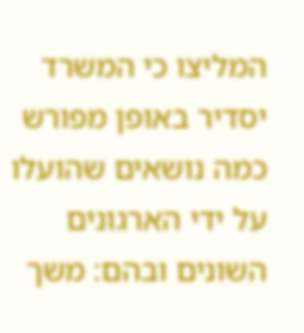המליצו כי המשרד יסדיר באופן מפורש כמה נושאים שהועלו על ידי הארגונים השונים ובהם: משך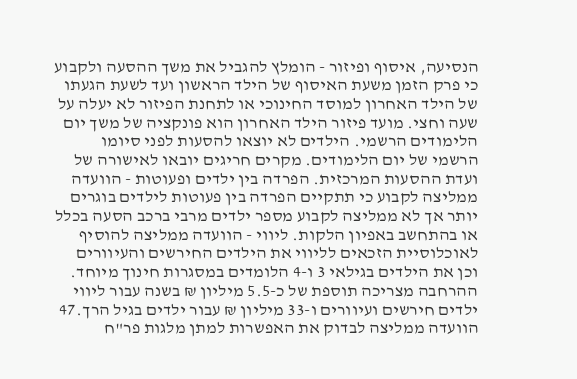הנסיעה, איסוף ופיזור - הומלץ להגביל את משך ההסעה ולקבוע כי פרק הזמן משעת האיסוף של הילד הראשון ועד לשעת הגעתו של הילד האחרון למוסד החינוכי או לתחנת הפיזור לא יעלה על שעה וחצי. מועד פיזור הילד האחרון הוא פונקציה של משך יום הלימודים הרשמי. הילדים לא יוצאו להסעות לפני סיומו הרשמי של יום הלימודים. מקרים חריגים יובאו לאישורה של ועדת ההסעות המרכזית. הפרדה בין ילדים ופעוטות - הוועדה ממליצה לקבוע כי תתקיים הפרדה בין פעוטות לילדים בוגרים יותר אך לא ממליצה לקבוע מספר ילדים מרבי ברכב הסעה בכלל או בהתחשב באפיון הלקות. ליווי - הוועדה ממליצה להוסיף לאוכלוסיית הזכאים לליווי את הילדים החירשים והעיוורים וכן את הילדים בגילאי 3 ו-4 הלומדים במסגרות חינוך מיוחד. ההרחבה מצריכה תוספת של כ-5.5 מיליון ₪ בשנה עבור ליווי ילדים חירשים ועיוורים ו-33 מיליון ₪ עבור ילדים בגיל הרך.47 הוועדה ממליצה לבדוק את האפשרות למתן מלגות פר"ח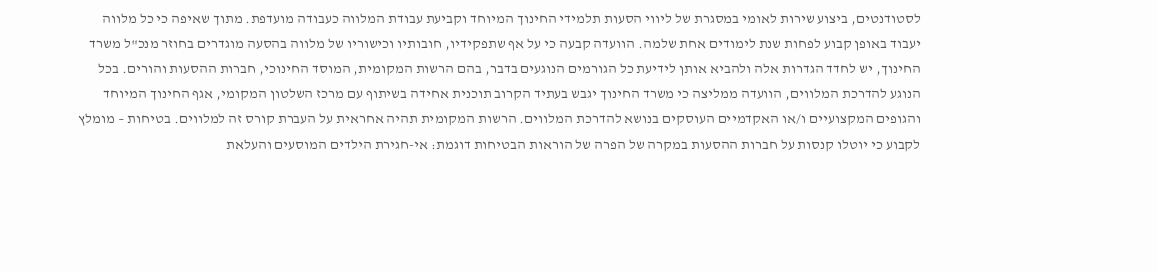לסטודנטים, ביצוע שירות לאומי במסגרת של ליווי הסעות תלמידי החינוך המיוחד וקביעת עבודת המלווה כעבודה מועדפת. מתוך שאיפה כי כל מלווה יעבוד באופן קבוע לפחות שנת לימודים אחת שלמה. הוועדה קבעה כי על אף שתפקידיו, חובותיו וכישוריו של מלווה בהסעה מוגדרים בחוזר מנכ"ל משרד החינוך, יש לחדד הגדרות אלה ולהביא אותן לידיעת כל הגורמים הנוגעים בדבר, בהם הרשות המקומית, המוסד החינוכי, חברות ההסעות והורים. בכל הנוגע להדרכת המלווים, הוועדה ממליצה כי משרד החינוך יגבש בעתיד הקרוב תוכנית אחידה בשיתוף עם מרכז השלטון המקומי, אגף החינוך המיוחד והגופים המקצועיים ו/או האקדמיים העוסקים בנושא להדרכת המלווים. הרשות המקומית תהיה אחראית על העברת קורס זה למלווים. בטיחות – מומלץ לקבוע כי יוטלו קנסות על חברות ההסעות במקרה של הפרה של הוראות הבטיחות דוגמת: אי-חגירת הילדים המוסעים והעלאת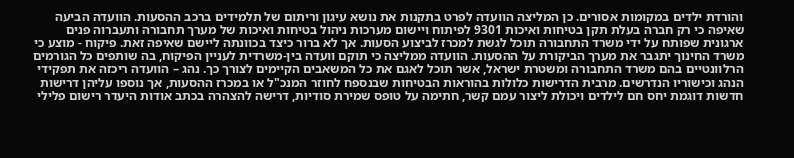והורדת ילדים במקומות אסורים. כן המליצה הוועדה לפרט בתקנות את נושא עיגון וריתום של תלמידים ברכב ההסעות. הוועדה הביעה שאיפה כי רק חברה בעלת תקן בטיחות ואיכות 9301 לפיתוח ויישום מערכות ניהול בטיחות ואיכות של מערך תחבורה ותעברוה פנים ארגונית שפותח על ידי משרד התחבורה תוכל לגשת למכרז לביצוע הסעות. אך לא ברור כיצד בכוונתה ליישם שאיפה זאת. פיקוח - מוצע כי משרד החינוך יתגבר את מערך הביקורת על ההסעות. הוועדה ממליצה כי תוקם וועדה בין-משרדית לעניין הפיקוח, בה שותפים כל הגורמים הרלוונטיים בהם משרד התחבורה ומשטרת ישראל, אשר תוכל לאגם את כל המשאבים הקיימים לצורך כך. נהג – הוועדה ריכזה את תפקידי הנהג וכישוריו הנדרשים. מרבית הדרישות כלולות בהוראות הבטיחות שבנספח לחוזר המנכ"ל או במכרז ההסעות, אך נוספו עליהן דרישות חדשות דוגמת יחס חם לילדים ויכולת ליצור עמם קשר, חתימה על טופס שמירת סודיות, דרישה להצהרה בכתב אודות היעדר רישום פלילי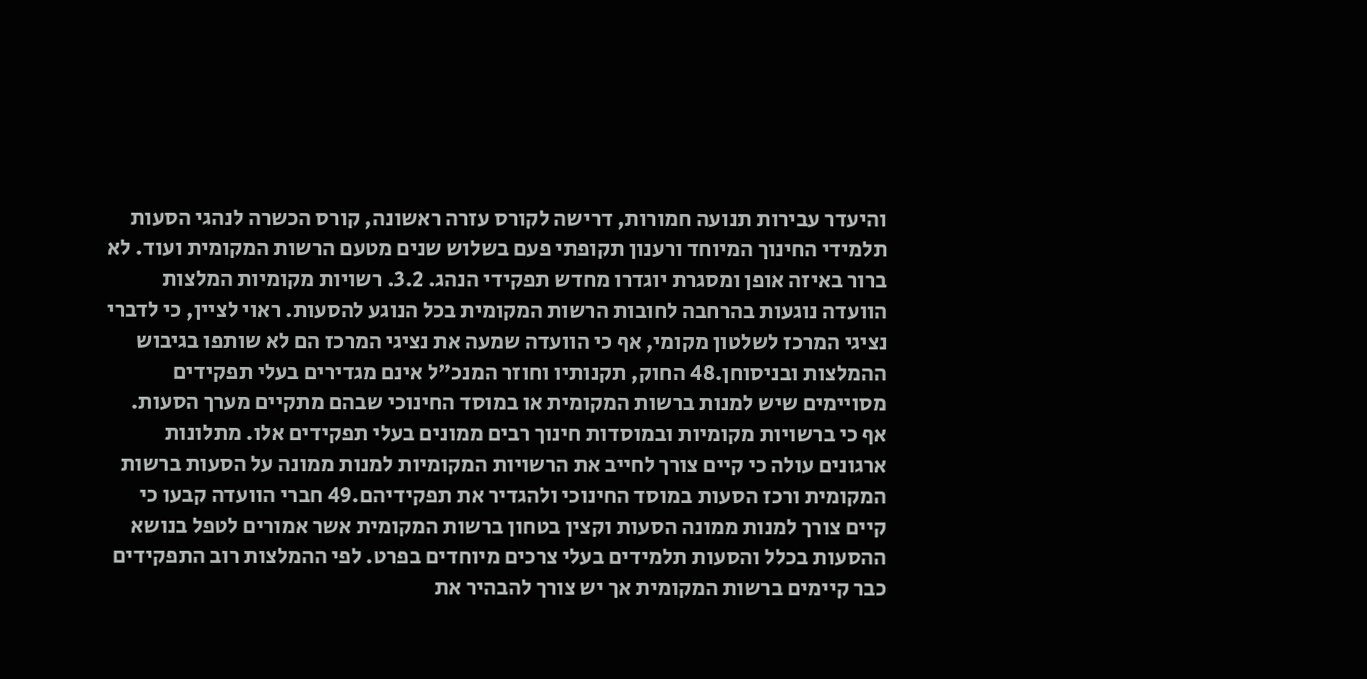והיעדר עבירות תנועה חמורות, דרישה לקורס עזרה ראשונה, קורס הכשרה לנהגי הסעות תלמידי החינוך המיוחד ורענון תקופתי פעם בשלוש שנים מטעם הרשות המקומית ועוד. לא ברור באיזה אופן ומסגרת יוגדרו מחדש תפקידי הנהג. 3.2. רשויות מקומיות המלצות הוועדה נוגעות בהרחבה לחובות הרשות המקומית בכל הנוגע להסעות. ראוי לציין, כי לדברי נציגי המרכז לשלטון מקומי, אף כי הוועדה שמעה את נציגי המרכז הם לא שותפו בגיבוש ההמלצות ובניסוחן.48 החוק, תקנותיו וחוזר המנכ"ל אינם מגדירים בעלי תפקידים מסויימים שיש למנות ברשות המקומית או במוסד החינוכי שבהם מתקיים מערך הסעות. אף כי ברשויות מקומיות ובמוסדות חינוך רבים ממונים בעלי תפקידים אלו. מתלונות ארגונים עולה כי קיים צורך לחייב את הרשויות המקומיות למנות ממונה על הסעות ברשות המקומית ורכז הסעות במוסד החינוכי ולהגדיר את תפקידיהם.49 חברי הוועדה קבעו כי קיים צורך למנות ממונה הסעות וקצין בטחון ברשות המקומית אשר אמורים לטפל בנושא ההסעות בכלל והסעות תלמידים בעלי צרכים מיוחדים בפרט. לפי ההמלצות רוב התפקידים כבר קיימים ברשות המקומית אך יש צורך להבהיר את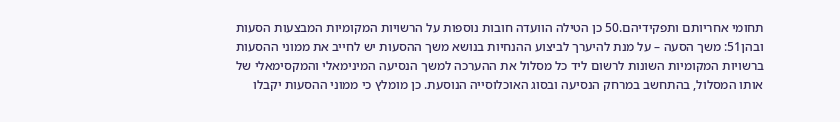תחומי אחריותם ותפקידיהם.50 כן הטילה הוועדה חובות נוספות על הרשויות המקומיות המבצעות הסעות ובהן51: משך הסעה – על מנת להיערך לביצוע ההנחיות בנושא משך ההסעות יש לחייב את ממוני ההסעות ברשויות המקומיות השונות לרשום ליד כל מסלול את ההערכה למשך הנסיעה המינימאלי והמקסימאלי של אותו המסלול, בהתחשב במרחק הנסיעה ובסוג האוכלוסייה הנוסעת. כן מומלץ כי ממוני ההסעות יקבלו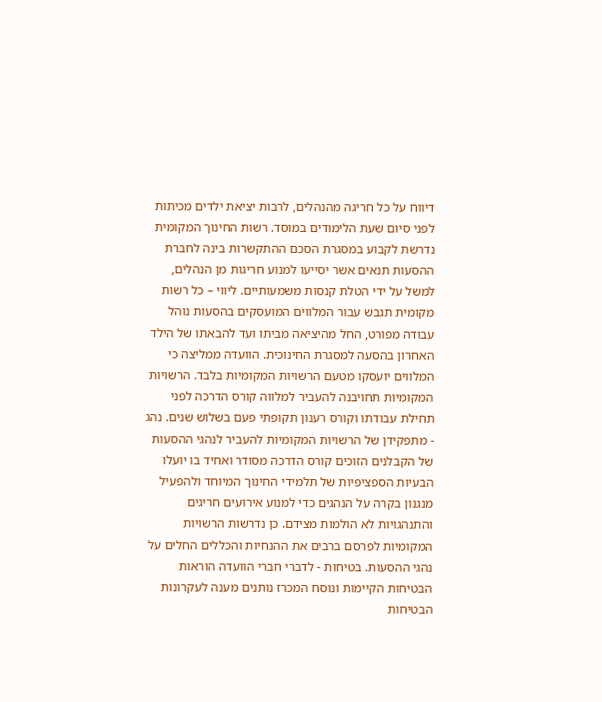דיווח על כל חריגה מהנהלים, לרבות יציאת ילדים מכיתות לפני סיום שעת הלימודים במוסד. רשות החינוך המקומית נדרשת לקבוע במסגרת הסכם ההתקשרות בינה לחברת ההסעות תנאים אשר יסייעו למנוע חריגות מן הנהלים, למשל על ידי הטלת קנסות משמעותיים. ליווי – כל רשות מקומית תגבש עבור המלווים המועסקים בהסעות נוהל עבודה מפורט, החל מהיציאה מביתו ועד להבאתו של הילד האחרון בהסעה למסגרת החינוכית. הוועדה ממליצה כי המלווים יועסקו מטעם הרשויות המקומיות בלבד. הרשויות המקומיות תחויבנה להעביר למלווה קורס הדרכה לפני תחילת עבודתו וקורס רענון תקופתי פעם בשלוש שנים. נהג - מתפקידן של הרשויות המקומיות להעביר לנהגי ההסעות של הקבלנים הזוכים קורס הדרכה מסודר ואחיד בו יועלו הבעיות הספציפיות של תלמידי החינוך המיוחד ולהפעיל מנגנון בקרה על הנהגים כדי למנוע אירועים חריגים והתנהגויות לא הולמות מצידם. כן נדרשות הרשויות המקומיות לפרסם ברבים את ההנחיות והכללים החלים על נהגי ההסעות. בטיחות - לדברי חברי הוועדה הוראות הבטיחות הקיימות ונוסח המכרז נותנים מענה לעקרונות הבטיחות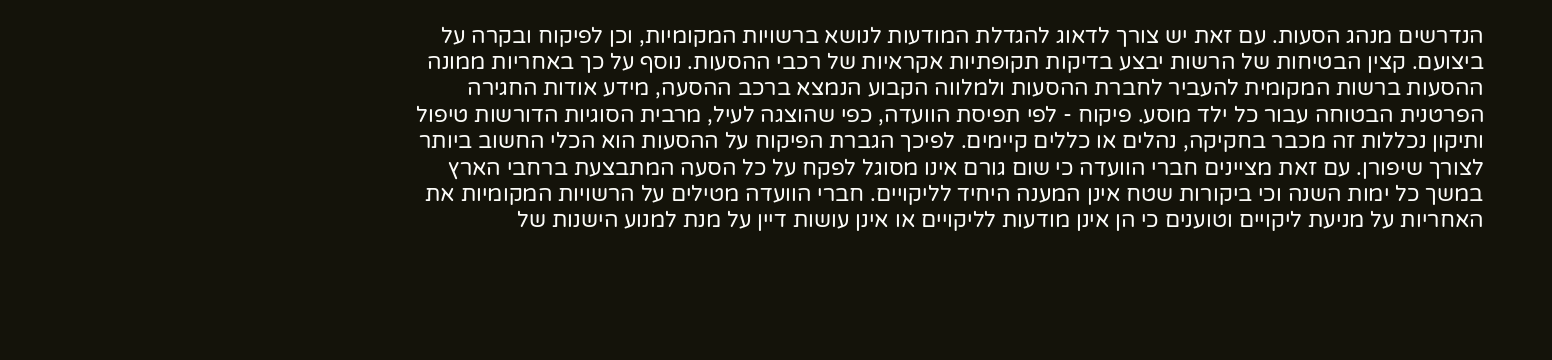הנדרשים מנהג הסעות. עם זאת יש צורך לדאוג להגדלת המודעות לנושא ברשויות המקומיות, וכן לפיקוח ובקרה על ביצועם. קצין הבטיחות של הרשות יבצע בדיקות תקופתיות אקראיות של רכבי ההסעות. נוסף על כך באחריות ממונה ההסעות ברשות המקומית להעביר לחברת ההסעות ולמלווה הקבוע הנמצא ברכב ההסעה, מידע אודות החגירה הפרטנית הבטוחה עבור כל ילד מוסע. פיקוח - לפי תפיסת הוועדה, כפי שהוצגה לעיל, מרבית הסוגיות הדורשות טיפול ותיקון נכללות זה מכבר בחקיקה, נהלים או כללים קיימים. לפיכך הגברת הפיקוח על ההסעות הוא הכלי החשוב ביותר לצורך שיפורן. עם זאת מציינים חברי הוועדה כי שום גורם אינו מסוגל לפקח על כל הסעה המתבצעת ברחבי הארץ במשך כל ימות השנה וכי ביקורות שטח אינן המענה היחיד לליקויים. חברי הוועדה מטילים על הרשויות המקומיות את האחריות על מניעת ליקויים וטוענים כי הן אינן מודעות לליקויים או אינן עושות דיין על מנת למנוע הישנות של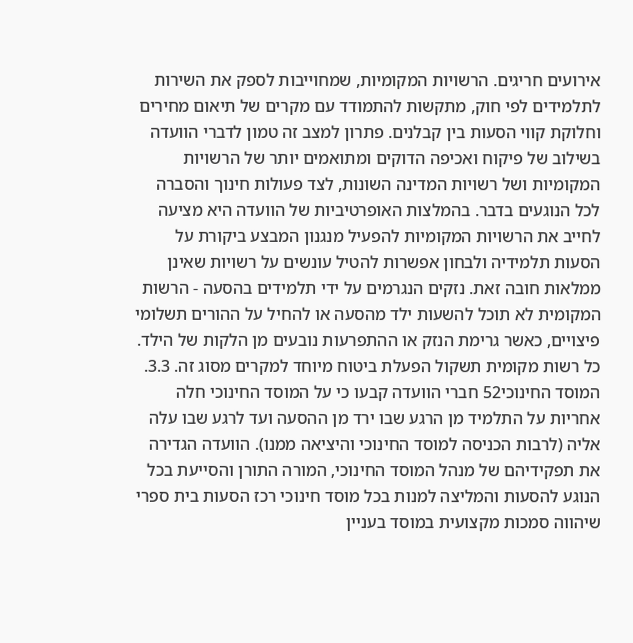אירועים חריגים. הרשויות המקומיות, שמחוייבות לספק את השירות לתלמידים לפי חוק, מתקשות להתמודד עם מקרים של תיאום מחירים וחלוקת קווי הסעות בין קבלנים. פתרון למצב זה טמון לדברי הוועדה בשילוב של פיקוח ואכיפה הדוקים ומתואמים יותר של הרשויות המקומיות ושל רשויות המדינה השונות, לצד פעולות חינוך והסברה לכל הנוגעים בדבר. בהמלצות האופרטיביות של הוועדה היא מציעה לחייב את הרשויות המקומיות להפעיל מנגנון המבצע ביקורת על הסעות תלמידיה ולבחון אפשרות להטיל עונשים על רשויות שאינן ממלאות חובה זאת. נזקים הנגרמים על ידי תלמידים בהסעה - הרשות המקומית לא תוכל להשעות ילד מהסעה או להחיל על ההורים תשלומי פיצויים, כאשר גרימת הנזק או ההתפרעות נובעים מן הלקות של הילד. כל רשות מקומית תשקול הפעלת ביטוח מיוחד למקרים מסוג זה. 3.3. המוסד החינוכי52 חברי הוועדה קבעו כי על המוסד החינוכי חלה אחריות על התלמיד מן הרגע שבו ירד מן ההסעה ועד לרגע שבו עלה אליה (לרבות הכניסה למוסד החינוכי והיציאה ממנו). הוועדה הגדירה את תפקידיהם של מנהל המוסד החינוכי, המורה התורן והסייעת בכל הנוגע להסעות והמליצה למנות בכל מוסד חינוכי רכז הסעות בית ספרי שיהווה סמכות מקצועית במוסד בעניין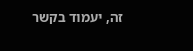זה, יעמוד בקשר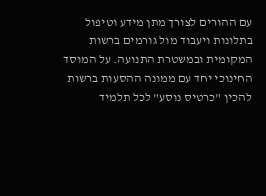עם ההורים לצורך מתן מידע וטיפול בתלונות ויעבוד מול גורמים ברשות המקומית ובמשטרת התנועה. על המוסד החינוכי יחד עם ממונה ההסעות ברשות להכין "כרטיס נוסע" לכל תלמיד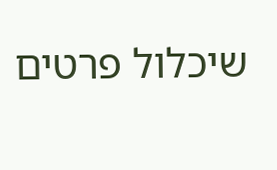שיכלול פרטים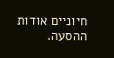חיוניים אודות ההסעה.